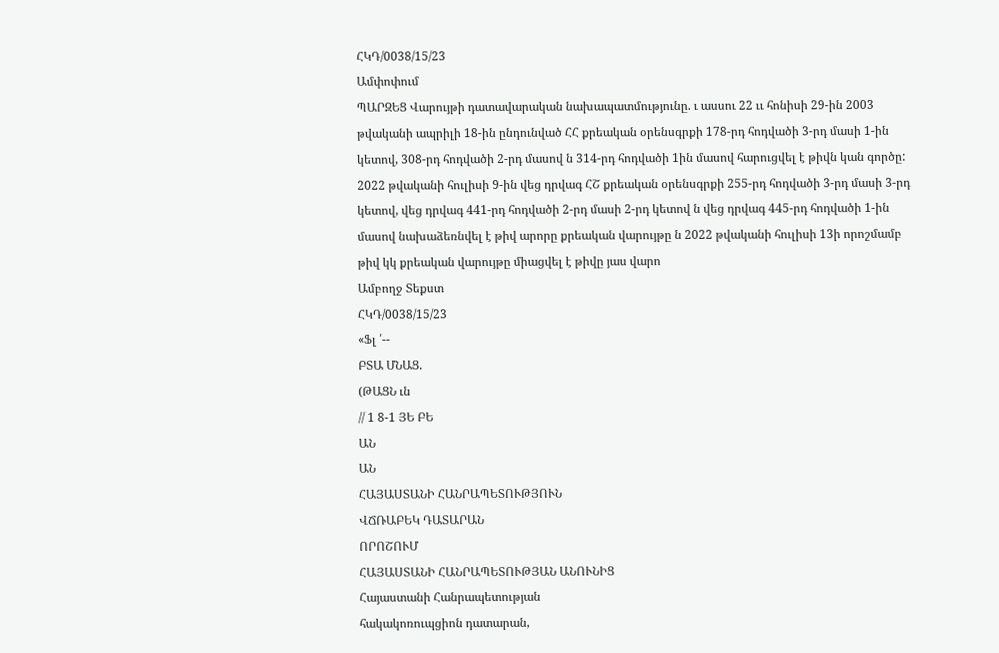ՀԿԴ/0038/15/23
Ամփոփում
ՊԱՐԶԵՑ Վարույթի դատավարական նախապատմությունը. ւ ասսու 22 ււ հոնիսի 29-ին 2003 թվականի ապրիլի 18-ին ընդունված ՀՀ քրեական օրենսգրքի 178-րդ հոդվածի 3-րդ մասի 1-ին կետով, 308-րդ հոդվածի 2-րդ մասով ն 314-րդ հոդվածի 1ին մասով հարուցվել է թիվն կան գործը: 2022 թվականի հուլիսի 9-ին վեց դրվագ ՀՇ քրեական օրենսգրքի 255-րդ հոդվածի 3-րդ մասի 3-րդ կետով, վեց դրվագ 441-րդ հոդվածի 2-րդ մասի 2-րդ կետով ն վեց դրվագ 445-րդ հոդվածի 1-ին մասով նախաձեռնվել է թիվ արորը քրեական վարույթը ն 2022 թվականի հուլիսի 13ի որոշմամբ թիվ կկ քրեական վարույթը միացվել է թիվը յաս վարո
Ամբողջ Տեքստ
ՀԿԴ/0038/15/23
«Ֆլ ՛--
ԲՏԱ ՄՆԱՑ.
(ԹԱՑՆ ւն
// 1 8-1 ՅԵ ԲԵ
ԱՆ
ԱՆ
ՀԱՅԱՍՏԱՆԻ ՀԱՆՐԱՊԵՏՈՒԹՅՈՒՆ
ՎՃՌԱԲԵԿ ԴԱՏԱՐԱՆ
ՈՐՈՇՈՒՄ
ՀԱՅԱՍՏԱՆԻ ՀԱՆՐԱՊԵՏՈՒԹՅԱՆ ԱՆՈՒՆԻՑ
Հայաստանի Հանրապետության
հակակոռուպցիոն դատարան,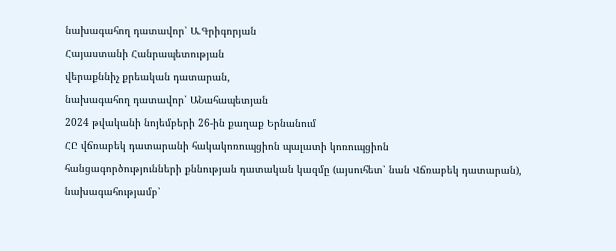նախագահող դատավոր՝ Ա.Գրիգորյան
Հայաստանի Հանրապետության
վերաքննիչ քրեական դատարան,
նախագահող դատավոր՝ ԱՆահապետյան
2024 թվականի նոյեմբերի 26-ին քաղաք Երնանում
ՀԸ վճռաբեկ դատարանի հակակոռուպցիոն պալատի կոռուպցիոն
հանցագործությունների քննության դատական կազմը (այսուհետ՝ նան Վճռաբեկ դատարան),
նախագահությամբ՝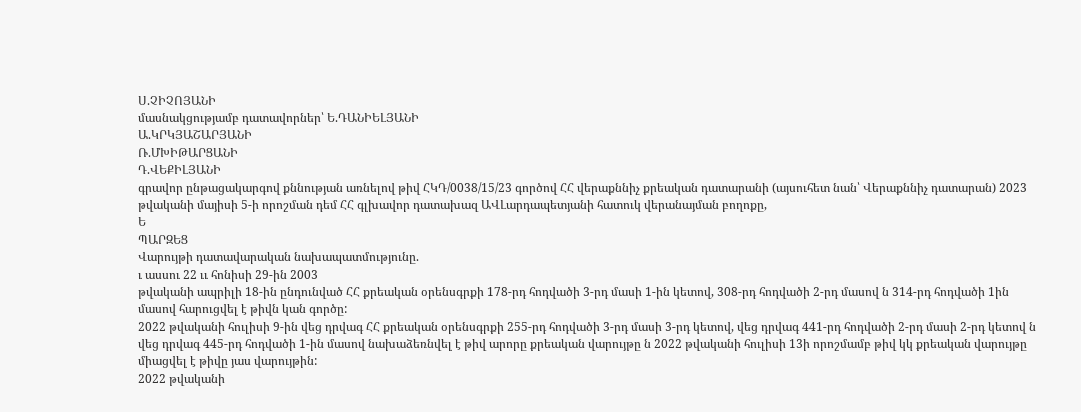Ս.ՉԻՉՈՅԱՆԻ
մասնակցությամբ դատավորներ՝ Ե.ԴԱՆԻԵԼՅԱՆԻ
Ա.ԿՐԿՅԱՇԱՐՅԱՆԻ
Ռ.ՄԽԻԹԱՐՑԱՆԻ
Դ.ՎԵՔԻԼՅԱՆԻ
գրավոր ընթացակարգով քննության առնելով թիվ ՀԿԴ/0038/15/23 գործով ՀՀ վերաքննիչ քրեական դատարանի (այսուհետ նան՝ Վերաքննիչ դատարան) 2023 թվականի մայիսի 5-ի որոշման դեմ ՀՀ գլխավոր դատախազ ԱՎԼարդապետյանի հատուկ վերանայման բողոքը,
Ե
ՊԱՐԶԵՑ
Վարույթի դատավարական նախապատմությունը.
ւ ասսու 22 ււ հոնիսի 29-ին 2003
թվականի ապրիլի 18-ին ընդունված ՀՀ քրեական օրենսգրքի 178-րդ հոդվածի 3-րդ մասի 1-ին կետով, 308-րդ հոդվածի 2-րդ մասով ն 314-րդ հոդվածի 1ին մասով հարուցվել է թիվն կան գործը:
2022 թվականի հուլիսի 9-ին վեց դրվագ ՀՀ քրեական օրենսգրքի 255-րդ հոդվածի 3-րդ մասի 3-րդ կետով, վեց դրվագ 441-րդ հոդվածի 2-րդ մասի 2-րդ կետով ն վեց դրվագ 445-րդ հոդվածի 1-ին մասով նախաձեռնվել է թիվ արորը քրեական վարույթը ն 2022 թվականի հուլիսի 13ի որոշմամբ թիվ կկ քրեական վարույթը միացվել է թիվը յաս վարույթին:
2022 թվականի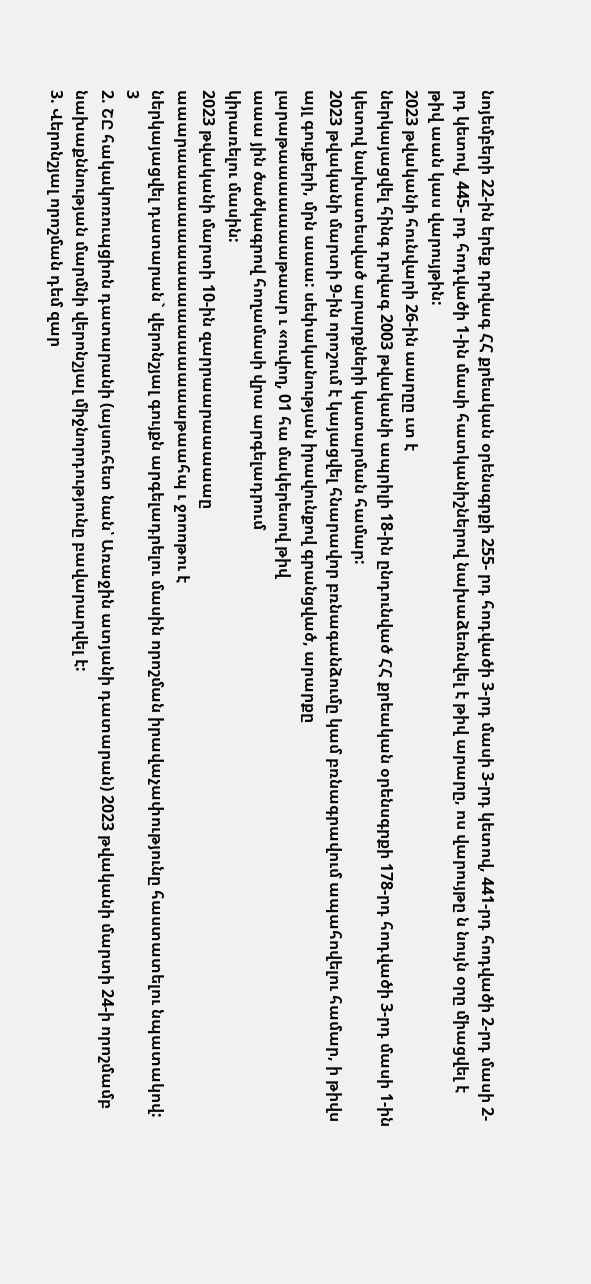նոյեմբերի 22-ին երեք դրվագ ՀՀ քրեական օրենսգրքի 255- րդ հոդվածի 3-րդ մասի 3-րդ կետով, 441-րդ հոդվածի 2-րդ մասի 2-րդ կետով, 445- րդ հոդվածի 1-ին մասի հատկանիշներով նախաձեռնվել է թիվ արարը, ոս վարույթը ն նույն օրը միացվել է թիվ աան կաս վարույթին:
2023 թվականի հունվարի 26-ին աարըը ւտ է
ներկայացվել հինգ դրվագ 2003 թվականի ապրիլի 18-ին ընդունված ՀՀ քրեական օրենսգրքի 178-րդ հոդվածի 3-րդ մասի 1-ին կետով նախատեսված արարքների կատարման համար:
2023 թվականի մարտի 9-ին որոշում է կայացվել հնարավոր բռնագանձումը կամ բռնագրավում ապահովելու համար, ի թիվս այլ գույքերի, մրն աաա: սեփականության իրավունքով գրանցված, արարքը
լարաթաաաաաաաթաար ւ «ուվող, 01 հա մակերեսով թիվ
աաա յին ծածկագրով հողամասի վրա արգելադրում
կիրառելու մասին:
2023 թվականի մարտի 10-ին զարրաարաաաաաը
աաարաաաաաաաաաաաաաաաաաթաահպ ւ ջոոոթու է
ներկայացվել դատարան` վերոնշյալ գույքն արգելադրելու մասին որոշման իրավաչափությունը հաստատելու նպատակով:
3
2. ՇԸ հակակոռուպցիոն դատարանի (այսուհետ նան՝ Առաջին ատյանի դատարան) 2023 թվականի մարտի 24-ի որոշմամբ նախաքննության մարմնի վերոնշյալ միջնորդությունը բավարարվել է:
3. Վերոնշյալ որոշման դեմ զար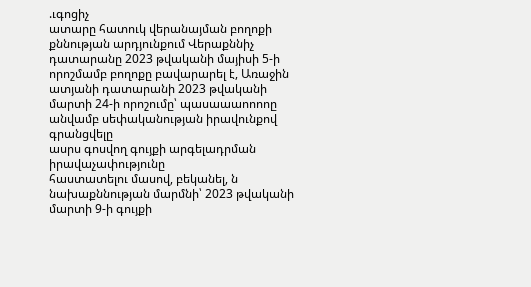.ւգոցիչ
ատարը հատուկ վերանայման բողոքի քննության արդյունքում Վերաքննիչ դատարանը 2023 թվականի մայիսի 5-ի որոշմամբ բողոքը բավարարել է, Առաջին ատյանի դատարանի 2023 թվականի մարտի 24-ի որոշումը՝ պասաաաոոոոը անվամբ սեփականության իրավունքով գրանցվելը
ասրս գոսվող գույքի արգելադրման իրավաչափությունը
հաստատելու մասով, բեկանել, ն նախաքննության մարմնի՝ 2023 թվականի մարտի 9-ի գույքի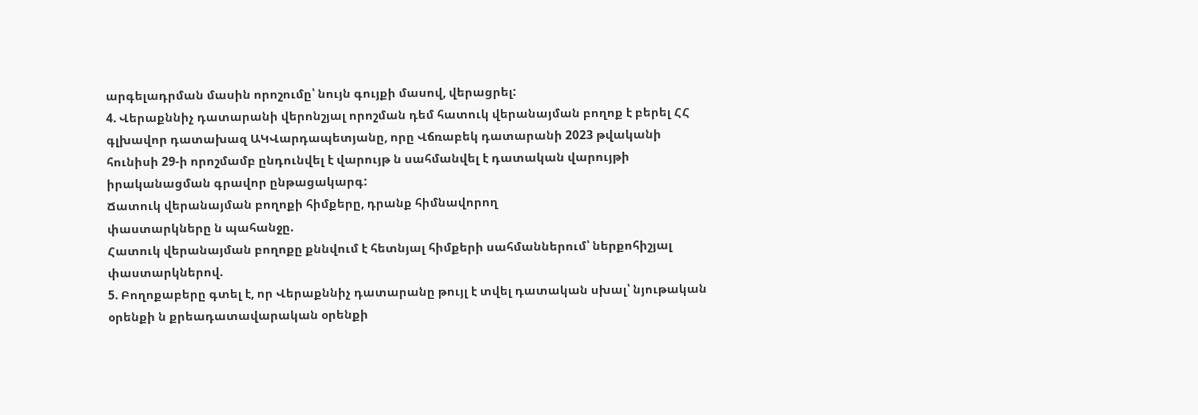արգելադրման մասին որոշումը՝ նույն գույքի մասով, վերացրել:
4. Վերաքննիչ դատարանի վերոնշյալ որոշման դեմ հատուկ վերանայման բողոք է բերել ՀՀ գլխավոր դատախազ ԱԿՎարդապետյանը, որը Վճռաբեկ դատարանի 2023 թվականի հունիսի 29-ի որոշմամբ ընդունվել է վարույթ ն սահմանվել է դատական վարույթի իրականացման գրավոր ընթացակարգ:
Ճատուկ վերանայման բողոքի հիմքերը, դրանք հիմնավորող
փաստարկները ն պահանջը.
Հատուկ վերանայման բողոքը քննվում է հետնյալ հիմքերի սահմաններում՝ ներքոհիշյալ փաստարկներով.
5. Բողոքաբերը գտել է, որ Վերաքննիչ դատարանը թույլ է տվել դատական սխալ՝ նյութական օրենքի ն քրեադատավարական օրենքի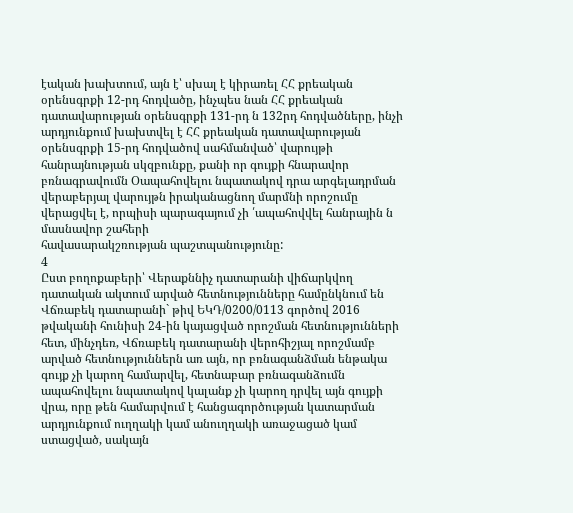էական խախտում, այն է՝ սխալ է կիրառել ՀՀ քրեական օրենսգրքի 12-րդ հոդվածը, ինչպես նան ՀՀ քրեական դատավարության օրենսգրքի 131-րդ ն 132րդ հոդվածները, ինչի արդյունքում խախտվել է ՀՀ քրեական դատավարության օրենսգրքի 15-րդ հոդվածով սահմանված՝ վարույթի հանրայնության սկզբունքը, քանի որ գույքի հնարավոր բռնագրավումն Օապահովելու նպատակով դրա արգելադրման վերաբերյալ վարույթն իրականացնող մարմնի որոշումը վերացվել է, որպիսի պարագայում չի ՛ապահովվել հանրային ն մասնավոր շահերի
հավասարակշռության պաշտպանությունը:
4
Ըստ բողոքաբերի՝ Վերաքննիչ դատարանի վիճարկվող դատական ակտում արված հետնությունները համընկնում են Վճռաբեկ դատարանի` թիվ ԵԿԴ/0200/0113 գործով 2016 թվականի հունիսի 24-ին կայացված որոշման հետնությունների հետ, մինչդեռ, Վճռաբեկ դատարանի վերոհիշյալ որոշմամբ արված հետնություններն առ այն, որ բռնագանձման ենթակա գույք չի կարող համարվել, հետնաբար բռնագանձումն ապահովելու նպատակով կալանք չի կարող դրվել այն գույքի վրա, որը թեն համարվում է հանցագործության կատարման արդյունքում ուղղակի կամ անուղղակի առաջացած կամ ստացված, սակայն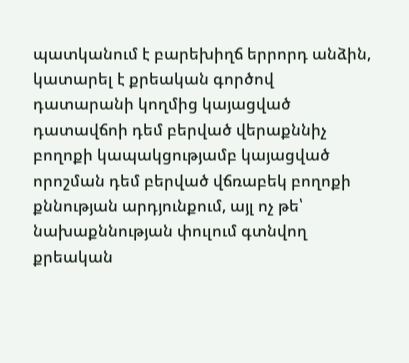պատկանում է բարեխիղճ երրորդ անձին, կատարել է քրեական գործով դատարանի կողմից կայացված դատավճոի դեմ բերված վերաքննիչ բողոքի կապակցությամբ կայացված որոշման դեմ բերված վճռաբեկ բողոքի քննության արդյունքում, այլ ոչ թե՝ նախաքննության փուլում գտնվող քրեական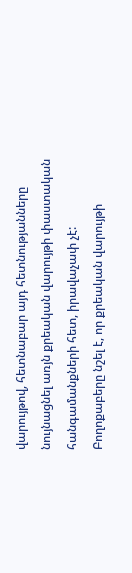վարույթով, հետնաբար այդ հետնությանները նույնացնել առյն քրեական վարույթի փաստական հանգամանքների հետ, իրավաչափ չէ:
Բողոքաբերը նշել է, որ քրեական վարույթի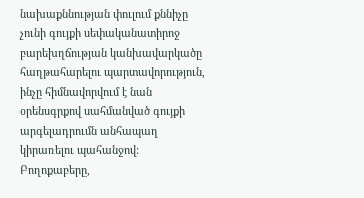նախաքննության փուլում քննիչը չունի գույքի սեփականատիրոջ բարեխղճության կանխավարկածը հաղթահարելու պարտավորություն, ինչը հիմնավորվում է նան օրենսգրքով սահմանված գույքի արգելադրումն անհապաղ կիրառելու պահանջով:
Բողոքաբերը,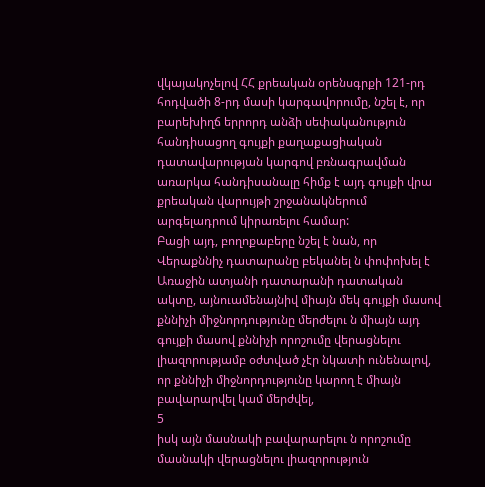վկայակոչելով ՀՀ քրեական օրենսգրքի 121-րդ հոդվածի 8-րդ մասի կարգավորումը, նշել է, որ բարեխիղճ երրորդ անձի սեփականություն հանդիսացող գույքի քաղաքացիական դատավարության կարգով բռնագրավման առարկա հանդիսանալը հիմք է այդ գույքի վրա քրեական վարույթի շրջանակներում արգելադրում կիրառելու համար:
Բացի այդ, բողոքաբերը նշել է նան, որ Վերաքննիչ դատարանը բեկանել ն փոփոխել է Առաջին ատյանի դատարանի դատական ակտը, այնուամենայնիվ միայն մեկ գույքի մասով քննիչի միջնորդությունը մերժելու ն միայն այդ գույքի մասով քննիչի որոշումը վերացնելու լիազորությամբ օժտված չէր նկատի ունենալով, որ քննիչի միջնորդությունը կարող է միայն բավարարվել կամ մերժվել,
5
իսկ այն մասնակի բավարարելու ն որոշումը մասնակի վերացնելու լիազորություն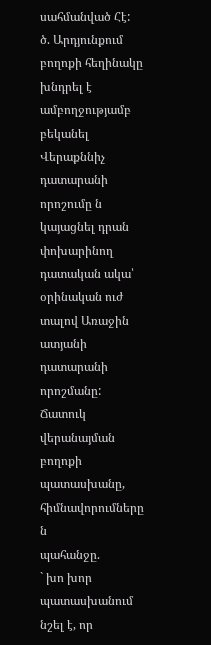սահմանված Հէ:
ծ. Արդյունքում բողոքի հեղինակը խնդրել է ամբողջությամբ բեկանել Վերաքննիչ դատարանի որոշումը ն կայացնել դրան փոխարինող դատական ակա՝ օրինական ուժ տալով Առաջին ատյանի դատարանի որոշմանը:
Ճատուկ վերանայման բողոքի պատասխանը, հիմնավորումները ն
պահանջը.
` խո խոր
պատասխանում նշել է, որ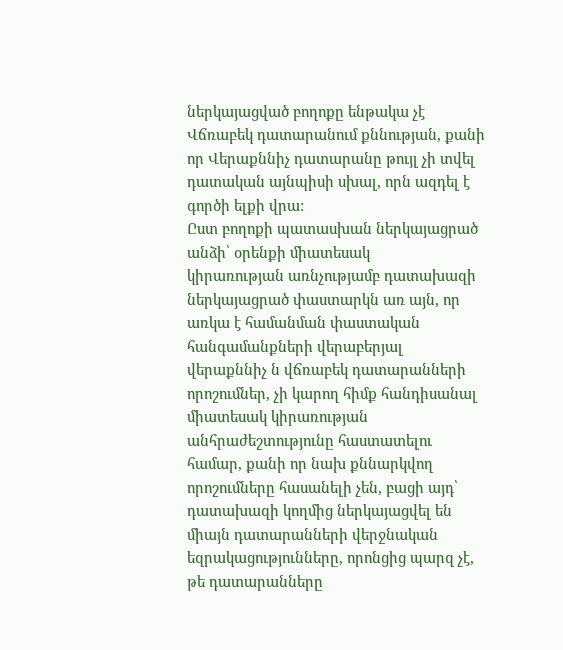ներկայացված բողոքը ենթակա չէ Վճռաբեկ դատարանում քննության, քանի որ Վերաքննիչ դատարանը թույլ չի տվել դատական այնպիսի սխալ, որն ազդել է գործի ելքի վրա:
Ըստ բողոքի պատասխան ներկայացրած անձի՝ օրենքի միատեսակ
կիրառության առնչությամբ դատախազի ներկայացրած փաստարկն առ այն, որ առկա է համանման փաստական հանգամանքների վերաբերյալ վերաքննիչ ն վճռաբեկ դատարանների որոշումներ, չի կարող հիմք հանդիսանալ միատեսակ կիրառության անհրաժեշտությունը հաստատելու համար, քանի որ նախ քննարկվող որոշումները հասանելի չեն, բացի այդ՝ դատախազի կողմից ներկայացվել են միայն դատարանների վերջնական եզրակացությունները, որոնցից պարզ չէ, թե դատարանները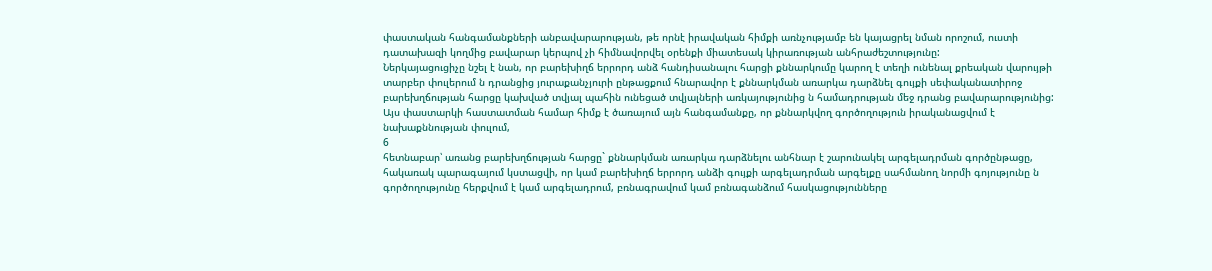փաստական հանգամանքների անբավարարության, թե որնէ իրավական հիմքի առնչությամբ են կայացրել նման որոշում, ուստի դատախազի կողմից բավարար կերպով չի հիմնավորվել օրենքի միատեսակ կիրառության անհրաժեշտությունը:
Ներկայացուցիչը նշել է նան, որ բարեխիղճ երրորդ անձ հանդիսանալու հարցի քննարկումը կարող է տեղի ունենալ քրեական վարույթի տարբեր փուլերում ն դրանցից յուրաքանչյուրի ընթացքում հնարավոր է քննարկման առարկա դարձնել գույքի սեփականատիրոջ բարեխղճության հարցը կախված տվյալ պահին ունեցած տվյալների առկայությունից ն համադրության մեջ դրանց բավարարությունից: Այս փաստարկի հաստատման համար հիմք է ծառայում այն հանգամանքը, որ քննարկվող գործողություն իրականացվում է նախաքննության փուլում,
6
հետնաբար՝ առանց բարեխղճության հարցը` քննարկման առարկա դարձնելու անհնար է շարունակել արգելադրման գործընթացը, հակառակ պարագայում կստացվի, որ կամ բարեխիղճ երրորդ անձի գույքի արգելադրման արգելքը սահմանող նորմի գոյությունը ն գործողությունը հերքվում է կամ արգելադրում, բռնագրավում կամ բռնագանձում հասկացությունները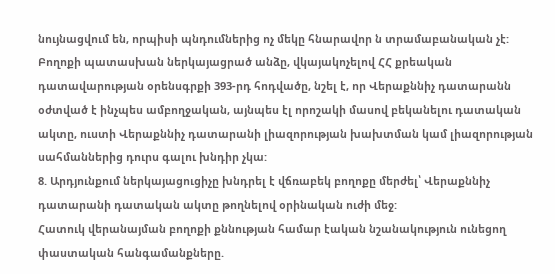նույնացվում են, որպիսի պնդումներից ոչ մեկը հնարավոր ն տրամաբանական չէ:
Բողոքի պատասխան ներկայացրած անձը, վկայակոչելով ՀՀ քրեական դատավարության օրենսգրքի 393-րդ հոդվածը, նշել է, որ Վերաքննիչ դատարանն օժտված է ինչպես ամբողջական, այնպես էլ որոշակի մասով բեկանելու դատական ակտը, ուստի Վերաքննիչ դատարանի լիազորության խախտման կամ լիազորության սահմաններից դուրս գալու խնդիր չկա:
8. Արդյունքում ներկայացուցիչը խնդրել է վճռաբեկ բողոքը մերժել՝ Վերաքննիչ դատարանի դատական ակտը թողնելով օրինական ուժի մեջ:
Հատուկ վերանայման բողոքի քննության համար էական նշանակություն ունեցող փաստական հանգամանքները.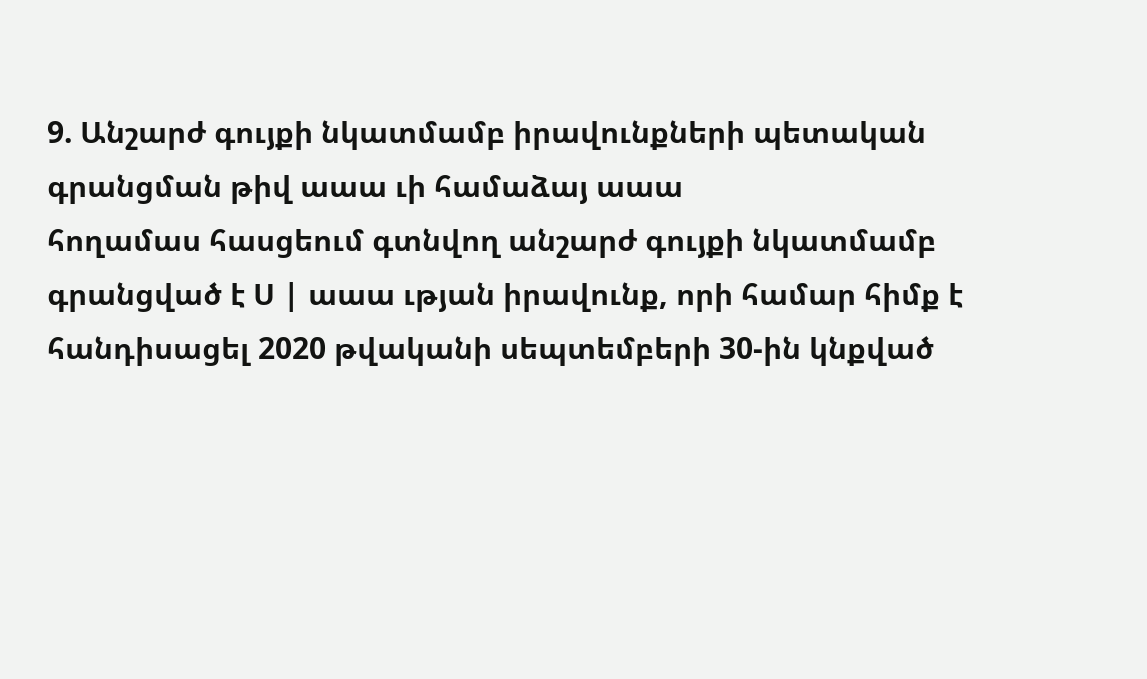9. Անշարժ գույքի նկատմամբ իրավունքների պետական գրանցման թիվ աաա ւի համաձայ աաա
հողամաս հասցեում գտնվող անշարժ գույքի նկատմամբ գրանցված է Ս | աաա ւթյան իրավունք, որի համար հիմք է
հանդիսացել 2020 թվականի սեպտեմբերի 30-ին կնքված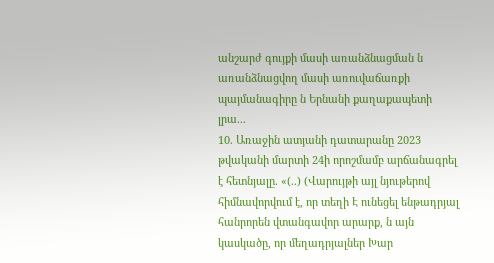անշարժ գույքի մասի առանձնացման ն առանձնացվող մասի առուվաճառքի պայմանագիրը ն Երնանի քաղաքապետի լրա...
10. Առաջին ատյանի դատարանը 2023 թվականի մարտի 24ի որոշմամբ արճանագրել է հետնյալը. «(..) (Վարույթի այլ նյութերով հիմնավորվում է, որ տեղի Է ունեցել ենթադրյալ հանրորեն վտանգավոր արարք, ն այն կասկածը, որ մեղադրյալներ Խար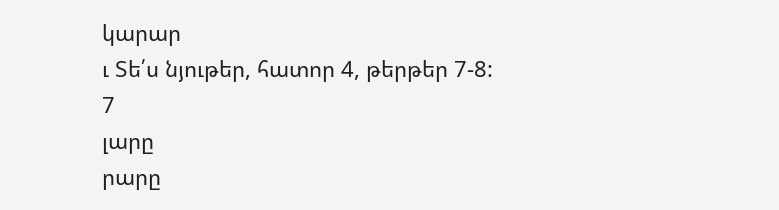կարար
ւ Տե՛ս նյութեր, հատոր 4, թերթեր 7-8:
7
լարը
րարը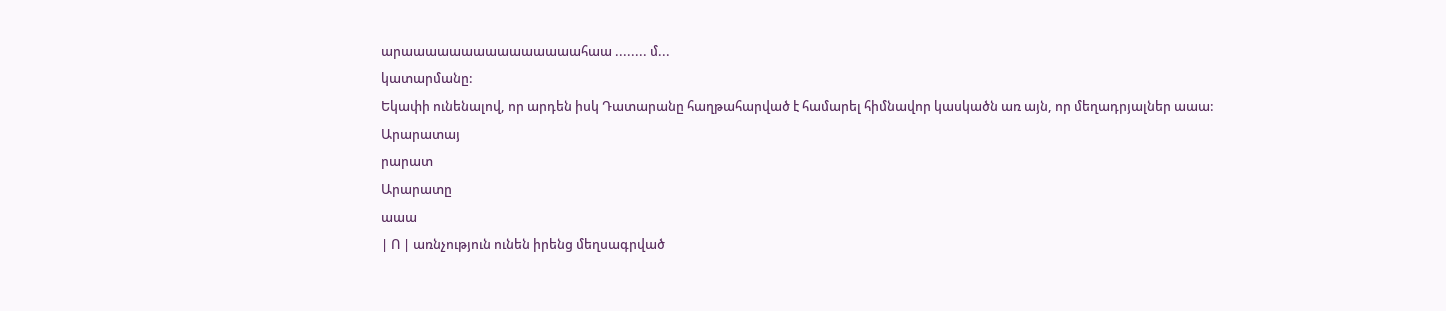արաաաաաաաաաաաաաաահաա ........ մ...
կատարմանը:
Եկափի ունենալով, որ արդեն իսկ Դատարանը հաղթահարված է համարել հիմնավոր կասկածն առ այն, որ մեղադրյալներ աաա:
Արարատայ
րարատ
Արարատը
աաա
| Ո | առնչություն ունեն իրենց մեղսագրված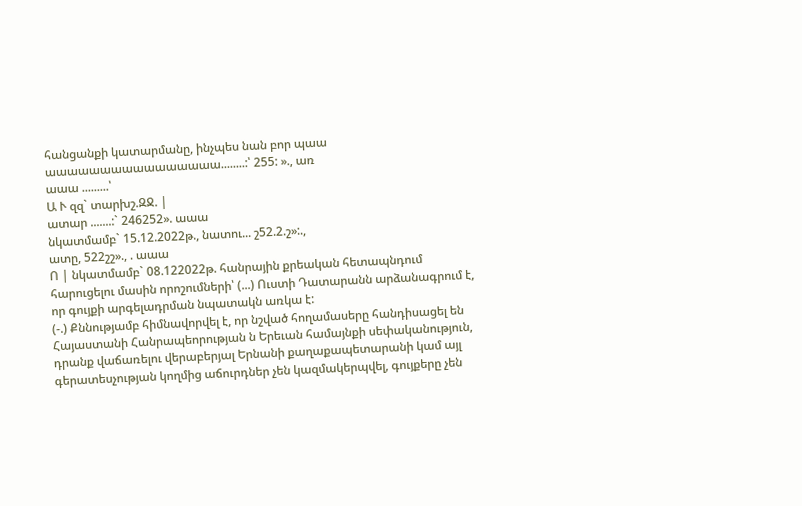հանցանքի կատարմանը, ինչպես նան բոր պաա
աաաաաաաաաաաաաաաա........:՝ 255: »., առ
աաա .........՝
Ա Ւ զզ` տարխշ.ԶՋ. |
ատար .......:` 246252». աաա
նկատմամբ` 15.12.2022թ., նատու... շ52.2.շ»:.,
ատը, 522շշ»., . աաա
Ո | նկատմամբ` 08.122022թ. հանրային քրեական հետապնդում
հարուցելու մասին որոշումների՝ (...) Ուստի Դատարանն արձանագրում է, որ գույքի արգելադրման նպատակն առկա է:
(-.) Քննությամբ հիմնավորվել է, որ նշված հողամասերը հանդիսացել են Հայաստանի Հանրապեորության ն Երեւան համայնքի սեփականություն, դրանք վաճառելու վերաբերյալ Երնանի քաղաքապետարանի կամ այլ գերատեսչության կողմից աճուրդներ չեն կազմակերպվել, գույքերը չեն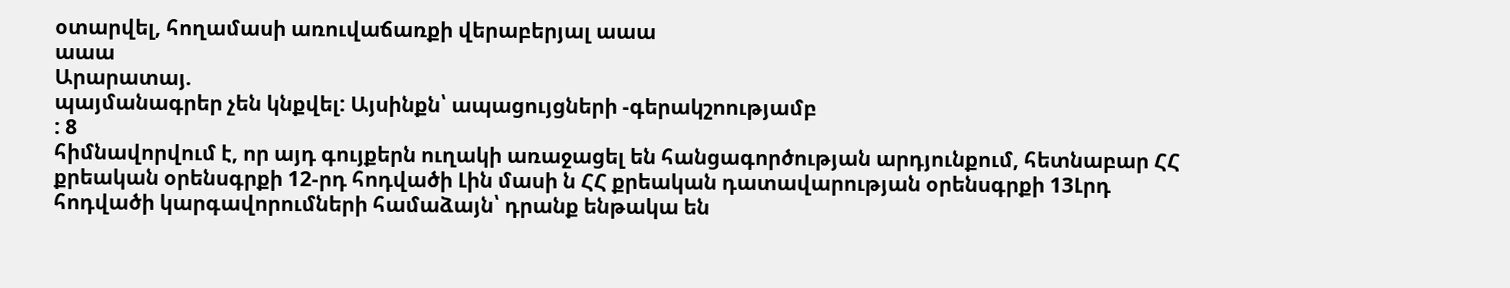օտարվել, հողամասի առուվաճառքի վերաբերյալ աաա
աաա
Արարատայ.
պայմանագրեր չեն կնքվել: Այսինքն՝ ապացույցների -գերակշոությամբ
: 8
հիմնավորվում է, որ այդ գույքերն ուղակի առաջացել են հանցագործության արդյունքում, հետնաբար ՀՀ քրեական օրենսգրքի 12-րդ հոդվածի Լին մասի ն ՀՀ քրեական դատավարության օրենսգրքի 13Լրդ հոդվածի կարգավորումների համաձայն՝ դրանք ենթակա են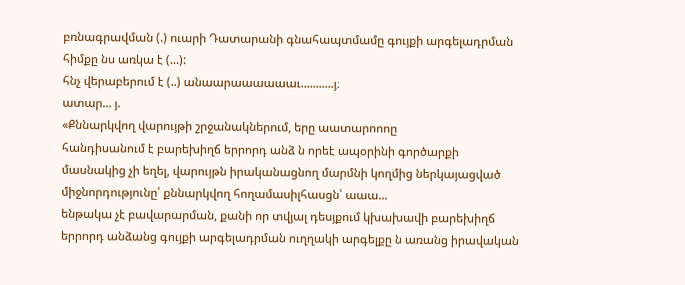բռնագրավման (.) ուարի Դատարանի գնահապտմամը գույքի արգելադրման հիմքը նս առկա է (...):
հնչ վերաբերում է (..) անաարաաաաաաւ...........յ։
ատար... յ.
«Քննարկվող վարույթի շրջանակներում, երը աատարոոոը
հանդիսանում է բարեխիղճ երրորդ անձ ն որեէ ապօրինի գործարքի մասնակից չի եղել, վարույթն իրականացնող մարմնի կողմից ներկայացված միջնորդությունը՝ քննարկվող հողամասիլհասցն՝ աաա...
ենթակա չէ բավարարման, քանի որ տվյալ դեսյքում կխախավի բարեխիղճ երրորդ անձանց գույքի արգելադրման ուղղակի արգելքը ն առանց իրավական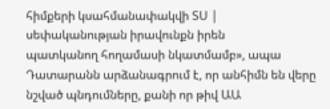հիմքերի կսահմանափակվի ՏՍ | սեփականության իրավունքն իրեն
պատկանող հողամասի նկատմամբ», ապա Դատարանն արձանագրում է, որ անհիմն են վերը նշված պնդումները, քանի որ թիվ ԱԱ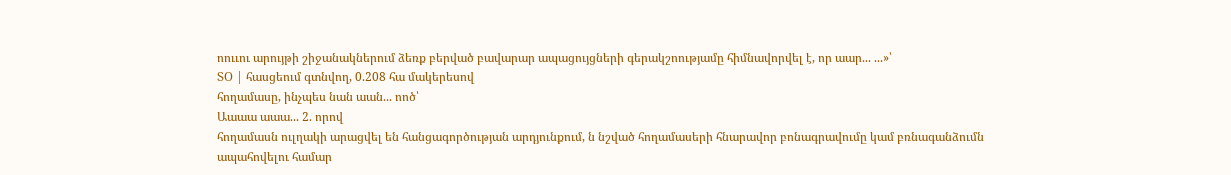ոոււու արույթի շիջանակներում ձեռք բերված բավարար ապացույցների գերակշոությամը հիմնավորվել է, որ աար... ...»՝
ՏՕ | հասցեում գտնվող, 0.208 հա մակերեսով
հողամասը, ինչպես նան աան... ոոծ՝
Աաաա աաա... 2. որով
հողամասն ուլղակի արացվել են հանցագործության արդյունքում, ն նշված հողամասերի հնարավոր բոնագրավումը կամ բռնագանձումն ապահովելու համար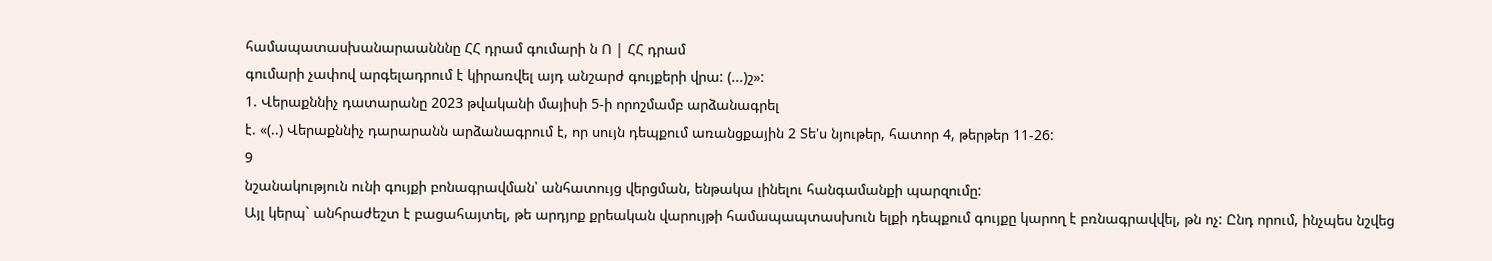համապատասխանարաանննը ՀՀ դրամ գումարի ն Ո | ՀՀ դրամ
գումարի չափով արգելադրում է կիրառվել այդ անշարժ գույքերի վրա: (...)շ»:
1. Վերաքննիչ դատարանը 2023 թվականի մայիսի 5-ի որոշմամբ արձանագրել
է. «(..) Վերաքննիչ դարարանն արձանագրում է, որ սույն դեպքում առանցքային 2 Տե'ս նյութեր, հատոր 4, թերթեր 11-26:
9
նշանակություն ունի գույքի բոնագրավման՝ անհատույց վերցման, ենթակա լինելու հանգամանքի պարզումը:
Այլ կերպ` անհրաժեշտ է բացահայտել, թե արդյոք քրեական վարույթի համապապտասխուն ելքի դեպքում գույքը կարող է բռնագրավվել, թն ոչ: Ընդ որում, ինչպես նշվեց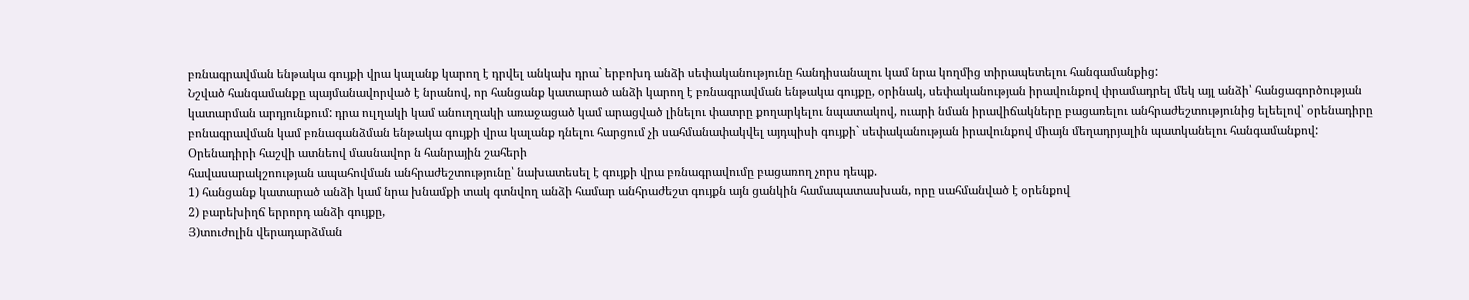բռնագրավման ենթակա գույքի վրա կալանք կարող է դրվել անկախ դրա` երբոխդ անձի սեփականությունը հանդիսանալու կամ նրա կողմից տիրապետելու հանգամանքից:
Նշված հանգամանքը պայմանավորված է նրանով, որ հանցանք կատարած անձի կարող է բռնագրավման ենթակա գույքը, օրինակ, սեփականության իրավունքով փրամադրել մեկ այլ անձի՝ հանցագործության կատարման արդյունքում: դրա ուլղակի կամ անուղղակի առաջացած կամ արացված լինելու փատրը քողարկելու նպատակով, ուարի նման իրավիճակները բացառելու անհրաժեշտությունից ելեելով՝ օրենադիրը բոնագրավման կամ բռնագանձման ենթակա գույքի վրա կալանք դնելու հարցում չի սահմանափակվել այդպիսի գույքի` սեփականության իրավունքով միայն մեղադրյալին պատկանելու հանգամանքով:
Օրենադիրի հաշվի ատնեով մասնավոր ն հանրային շահերի
հավասարակշոության ապահովման անհրաժեշտությունը՝ նախատեսել է գույքի վրա բռնագրավումը բացառող չորս դեպք.
1) հանցանք կատարած անձի կամ նրա խնամքի տակ գտնվող անձի համար անհրաժեշտ գույքն այն ցանկին համապատասխան, որը սահմանված է օրենքով
2) բարեխիղճ երրորդ անձի գույքը,
Յ)տուժոլին վերադարձման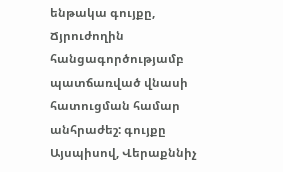ենթակա գույքը,
Ճյրուժողին հանցագործությամբ պատճառված վնասի հատուցման համար անհրաժեշ: գույքը
Այսպիսով, Վերաքննիչ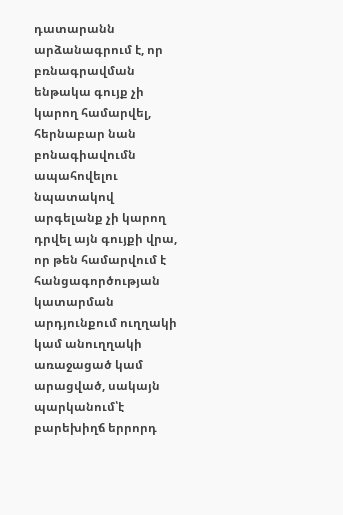դատարանն արձանագրում է, որ բռնագրավման ենթակա գույք չի կարող համարվել, հերնաբար նան բոնագիավումն ապահովելու նպատակով արգելանք չի կարող դրվել այն գույքի վրա, որ թեն համարվում է հանցագործության կատարման արդյունքում ուղղակի կամ անուղղակի առաջացած կամ արացված, սակայն պարկանում՝է բարեխիղճ երրորդ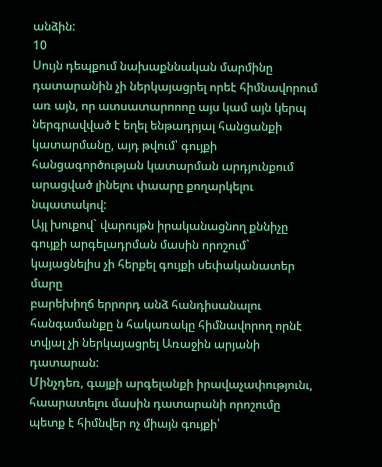անձին:
10
Սույն դեպքում նախաքննական մարմինը դատարանին չի ներկայացրել որեէ հիմնավորում առ այն, որ ատսատարոոոը այս կամ այն կերպ ներգրավված է եղել ենթադրյալ հանցանքի կատարմանը, այդ թվում՝ գույքի հանցագործության կատարման արդյունքում արացված լինելու փաարը քողարկելու նպատակով:
Այլ խուքով` վարույթն իրականացնող քննիչը գույքի արգելադրման մասին որոշում` կայացնելիս չի հերքել գույքի սեփականատեր մարը
բարեխիղճ երրորդ անձ հանդիսանալու հանգամանքը ն հակառակը հիմնավորող որնէ տվյալ չի ներկայացրել Առաջին արյանի դատարան:
Մինչդեռ, գայքի արգելանքի իրավաչափությունւ, հաարատելու մասին դատարանի որոշումը պետք է հիմնվեր ոչ միայն գույքի՝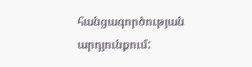հանցագործության արդյունքում: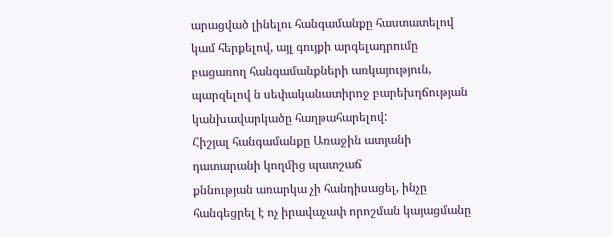արացված լինելու հանգամանքը հաստատելով կամ հերքելով, այլ գույքի արգելադրումը բացառող հանգամանքների առկայություն, պարզելով ն սեփականատիրոջ բարեխղճության կանխավարկածը հաղթահարելով:
Հիշյալ հանգամանքը Առաջին ատյանի դատարանի կողմից պատշաճ
քննության առարկա չի հանդիսացել, ինչը հանգեցրել է ոչ իրավաչափ որոշման կայացմանը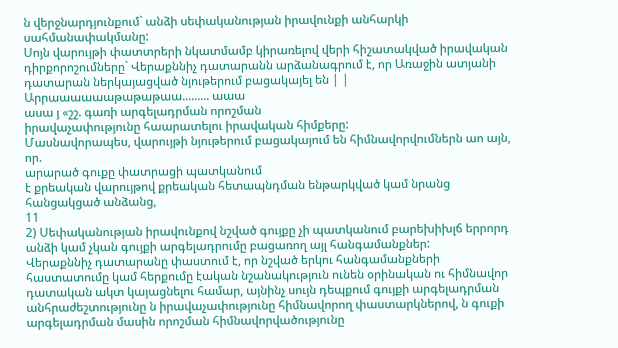ն վերջնարդյունքում` անձի սեփականության իրավունքի անհարկի սահմանափակմանը:
Սոյն վարույթի փատտրերի նկատմամբ կիրառելով վերի հիշատակված իրավական դիրքորոշումները` Վերաքննիչ դատարանն արձանագրում է, որ Առաջին ատյանի դատարան ներկայացված նյութերում բացակայել են | | Արրաաաաաաթաթաթաա......... աաա
ասա յ «շշ. գառի արգելադրման որոշման
իրավաչափությունը հաարատելու իրավական հիմքերը:
Մասնավորապես, վարույթի նյութերում բացակայում են հիմնավորվումներն աո այն, որ.
արարած գուքը փատրացի պատկանում
է քրեական վարույթով քրեական հետապնդման ենթարկված կամ նրանց հանցակցած անձանց,
11
2) Սեփականության իրավունքով նշված գույքը չի պատկանում բարեխիխլճ երրորդ անձի կամ չկան գույքի արգելադրումը բացառող այլ հանգամանքներ:
Վերաքննիչ դատարանը փաստում է, որ նշված երկու հանգամանքների հաստատումը կամ հերքումը էական նշանակություն ունեն օրինական ու հիմնավոր դատական ակտ կայացնելու համար, այնինչ սույն դեպքում գույքի արգելադրման անհրաժեշտությունը ն իրավաչափությունը հիմնավորող փաստարկներով, ն գուքի արգելադրման մասին որոշման հիմնավորվածությունը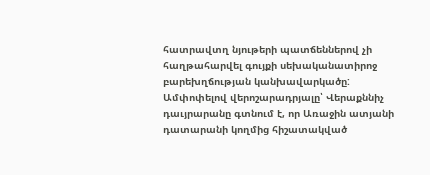հատրավտղ նյութերի պատճեններով չի հաղթահարվել գույքի սեխականատիրոջ բարեխղճության կանխավարկածը:
Ամփոփելով վերոշարադրյալը՝ Վերաքննիչ դաւյրարանը գտնում է, որ Առաջին ատյանի դատարանի կողմից հիշատակված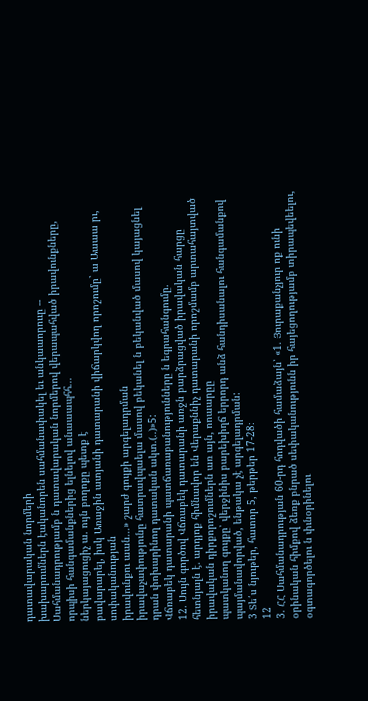դատավարական նորմերի
խախարումներն էականորեն սահմանափակել եւ անկաաորոււը --
Սահմանադրությամբ ն դատավարական նորմերով վերապահված իրավունքները, որպիսի հանգամանքներից ելնելով անաաապհհ...
ներկայացուցիչ ա. ույն բողոքը պետք է
բավարարել, իսկ Առաջին ատյանի դատարանի վիճարկվող որոշումը` ա Աաաա րւ, սոփականության
իրավունքու աան...» շարժ գույքի արգելադրման
իրավաչափությունը հատրավպաելա մասով բեկանել ն բեկանված մասով կայացնել դրան փոխարինող դատական ակտ.(..)»5:
Վճռաբեկ դատարանի պատճառաբանությունները ն եգրահանգումը.
12. Սույն գործով Վճռաբեկ դատարանի առջն բարձրացված իրավական հարցը հետնյալն է. արդյոք հիմնավոր են Վերաքննիչ դատարանի որոշմամբ արտահայտված իրավական դիրքորոշումներն առ այն, ոոաարըը
պատկանող գույքը՝ վերջինիս բարեխիղճ երրորդ անձ հանդիսանալու հանգամանքով պայմանավորված, ենթակա չէ արգելադրման:
3 Տե՛ս նյութեր, հատոր 5, թերթեր 17-28։
12
3. ՀՀ Սահմանադրության 60-րդ հոդվածի համաձայն՝ «1. Յուրաքանչյուր ոք ունի օրինական հիմքով ձեռք բնրած սեփականությունն իր հայեցողությամբ տիրապեվեելու, օգտագործելու ն փւնօրինելու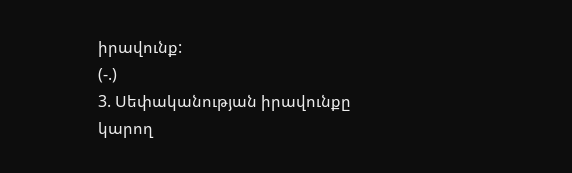իրավունք:
(-.)
3. Սեփականության իրավունքը կարող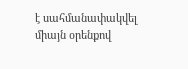է սահմանափակվել միայն օրենքով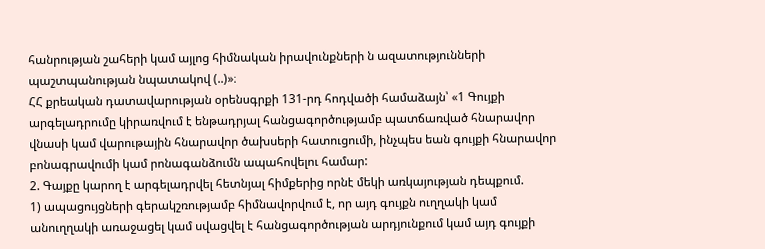հանրության շահերի կամ այլոց հիմնական իրավունքների ն ազատությունների պաշտպանության նպատակով (..)»։
ՀՀ քրեական դատավարության օրենսգրքի 131-րդ հոդվածի համաձայն՝ «1 Գույքի արգելադրումը կիրառվում է ենթադրյալ հանցագործությամբ պատճառված հնարավոր վնասի կամ վարութային հնարավոր ծախսերի հատուցումի, ինչպես եան գույքի հնարավոր բոնագրավումի կամ րոնագանձումն ապահովելու համար:
2. Գայքը կարող է արգելադրվել հետնյալ հիմքերից որնէ մեկի առկայության դեպքում.
1) ապացույցների գերակշռությամբ հիմնավորվում է, որ այդ գույքն ուղղակի կամ անուղղակի առաջացել կամ սվացվել է հանցագործության արդյունքում կամ այդ գույքի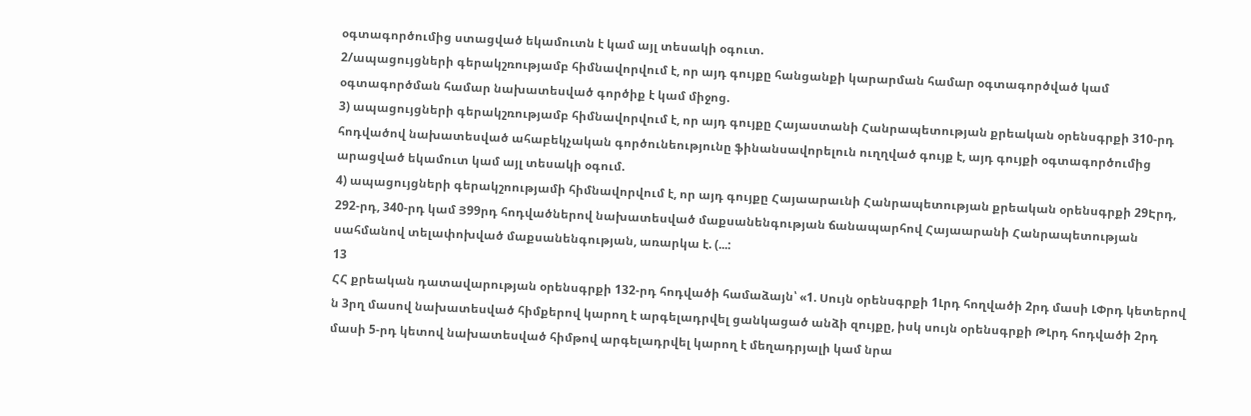օգտագործումից ստացված եկամուտն է կամ այլ տեսակի օգուտ.
2/ապացույցների գերակշռությամբ հիմնավորվում է, որ այդ գույքը հանցանքի կարարման համար օգտագործված կամ օգտագործման համար նախատեսված գործիք է կամ միջոց.
3) ապացույցների գերակշռությամբ հիմնավորվում է, որ այդ գույքը Հայաստանի Հանրապետության քրեական օրենսգրքի 310-րդ հոդվածով նախատեսված ահաբեկչական գործունեությունը ֆինանսավորելուն ուղղված գույք է, այդ գույքի օգտագործումից արացված եկամուտ կամ այլ տեսակի օգում.
4) ապացույցների գերակշոությամի հիմնավորվում է, որ այդ գույքը Հայաարաւնի Հանրապետության քրեական օրենսգրքի 29Էրդ, 292-րդ, 340-րդ կամ Յ99րդ հոդվածներով նախատեսված մաքսանենգության ճանապարհով Հայաարանի Հանրապետության սահմանով տելափոխված մաքսանենգության, առարկա է. (...:
13
ՀՀ քրեական դատավարության օրենսգրքի 132-րդ հոդվածի համաձայն՝ «1. Սույն օրենսգրքի 1Լրդ հողվածի 2րդ մասի ԼՓրդ կետերով ն 3րղ մասով նախատեսված հիմքերով կարող է արգելադրվել ցանկացած անձի զույքը, իսկ սույն օրենսգրքի ԹԼրդ հոդվածի 2րդ մասի 5-րդ կետով նախատեսված հիմթով արգելադրվել կարող է մեղադրյալի կամ նրա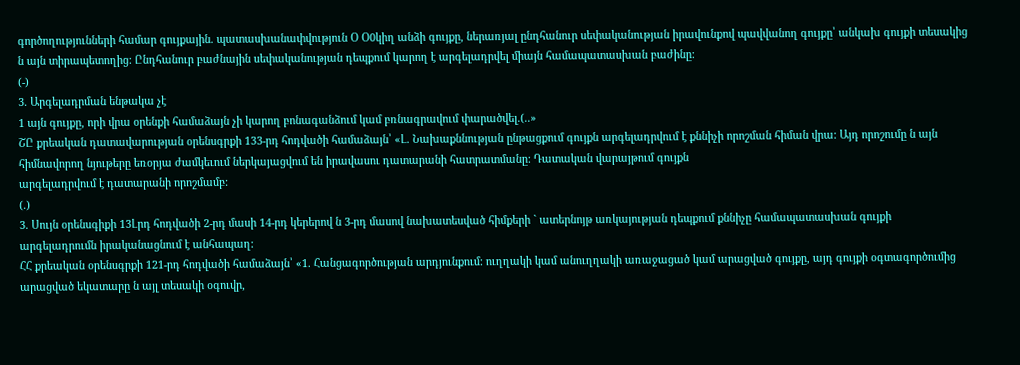գործողությունների համար գույքային. պատասխանափվություն Օ Օ0կիղ անձի գույքը, ներառյալ ընդհանուր սեփականության իրավունքով պավվանող գույքը՝ անկախ գույքի տեսակից ն այն տիրապետողից: Ընդհանուր բաժնային սեփականության դեպքում կարող է արգելադրվել միայն համապատասխան բաժինը:
(-)
3. Արգելադրման ենթակա չէ
1 այն գույքը, որի վրա օրենքի համաձայն չի կարող բոնագանձում կամ բռնագրավում փարածվել.(..»
ՇԸ քրեական դատավարության օրենսգրքի 133-րդ հոդվածի համաձայն՝ «Լ. Նախաքննության ընթացքում գույքն արգելադրվում է քննիչի որոշման հիման վրա: Այդ որոշումը ն այն հիմնավորող նյութերը եռօրյա ժամկեւում ներկայացվում են իրավասու դատարանի հատրատմանը: Դատական վարայթում գույքն
արգելադրվում է դատարանի որոշմամբ:
(.)
3. Սույն օրենսգիքի 13Լրդ հոդվածի 2-րդ մասի 14-րդ կերերով ն 3-րդ մասով նախատեսված հիմքերի ` ատերնոյթ առկայության դեպքում քննիչը համապատասխան գույքի արգելադրումն իրականացնում է անհապաղ:
ՀՀ քրեական օրենսգրքի 121-րդ հոդվածի համաձայն՝ «1. Հանցագործության արդյունքում: ուղղակի կամ անուղղակի առաջացած կամ արացված գույքը, այդ գույքի օգտագործումից արացված եկատարը ն այլ տեսակի օգուվր,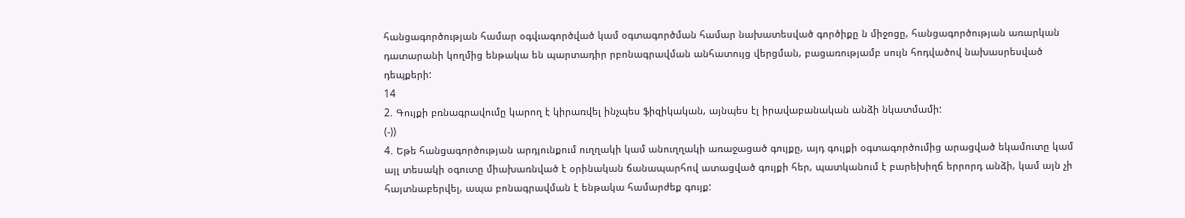հանցագործության համար օգվւագործված կամ օգտագործման համար նախատեսված գործիքը ն միջոցը, հանցագործության առարկան դատարանի կողմից ենթակա են պարտադիր րբոնագրավման անհատույց վերցման, բացառությամբ սույն հոդվածով նախասրեսված դեպքերի:
14
2. Գույքի բռնագրավումը կարող է կիրառվել ինչպես ֆիզիկական, այնպես էլ իրավաբանական անձի նկատմամի:
(-))
4. Եթե հանցագործության արդյունքում ուղղակի կամ անուղղակի առաջացած գույքը, այդ գույքի օգտագործումից արացված եկամուտը կամ այլ տեսակի օգուտը միախառնված է օրինական ճանապարհով ատացված գույքի հեր, պատկանում է բարեխիղճ երրորդ անձի, կամ այն չի հայտնաբերվել, ապա բոնագրավման է ենթակա համարժեք գույք: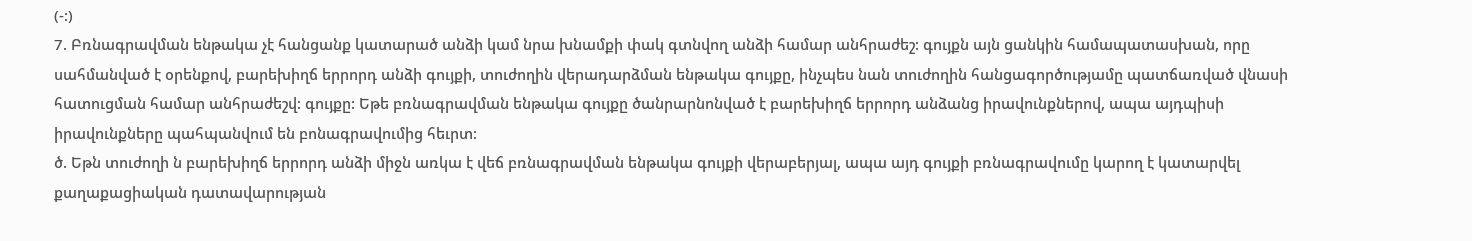(-:)
7. Բռնագրավման ենթակա չէ հանցանք կատարած անձի կամ նրա խնամքի փակ գտնվող անձի համար անհրաժեշ: գույքն այն ցանկին համապատասխան, որը սահմանված է օրենքով, բարեխիղճ երրորդ անձի գույքի, տուժողին վերադարձման ենթակա գույքը, ինչպես նան տուժողին հանցագործությամը պատճառված վնասի հատուցման համար անհրաժեշվ: գույքը: Եթե բռնագրավման ենթակա գույքը ծանրարնոնված է բարեխիղճ երրորդ անձանց իրավունքներով, ապա այդպիսի իրավունքները պահպանվում են բոնագրավումից հեւրտ:
ծ. Եթն տուժողի ն բարեխիղճ երրորդ անձի միջն առկա է վեճ բռնագրավման ենթակա գույքի վերաբերյալ, ապա այդ գույքի բռնագրավումը կարող է կատարվել քաղաքացիական դատավարության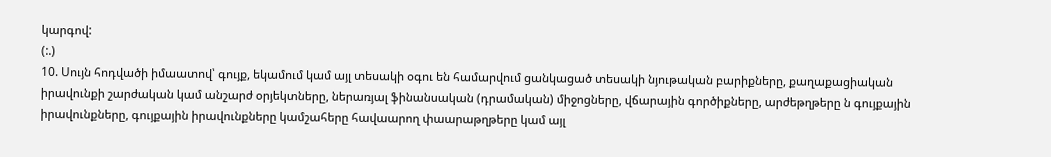կարգով:
(:.)
10. Սույն հոդվածի իմաատով՝ գույք, եկամում կամ այլ տեսակի օգու են համարվում ցանկացած տեսակի նյութական բարիքները, քաղաքացիական իրավունքի շարժական կամ անշարժ օրյեկտները, ներառյալ ֆինանսական (դրամական) միջոցները, վճարային գործիքները, արժեթղթերը ն գույքային իրավունքները, գույքային իրավունքները կամշահերը հավաարող փաարաթղթերը կամ այլ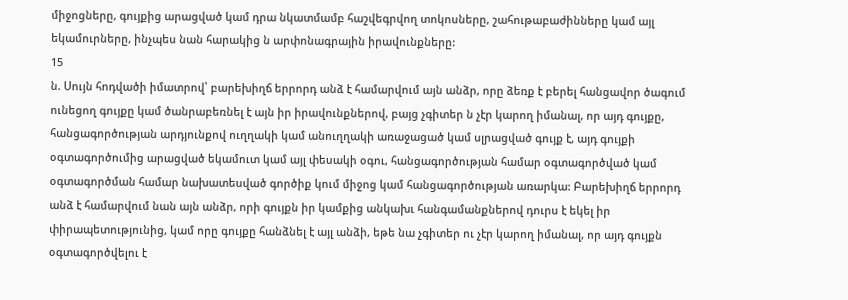միջոցները, գույքից արացված կամ դրա նկատմամբ հաշվեգրվող տոկոսները, շահութաբաժինները կամ այլ եկամուրները, ինչպես նան հարակից ն արփոնագրային իրավունքները:
15
ն. Սույն հոդվածի իմատրով՝ բարեխիղճ երրորդ անձ է համարվում այն անձր, որը ձեռք է բերել հանցավոր ծագում ունեցող գույքը կամ ծանրաբեռնել է այն իր իրավունքներով, բայց չգիտեր ն չէր կարող իմանալ, որ այդ գույքը, հանցագործության արդյունքով ուղղակի կամ անուղղակի առաջացած կամ սլրացված գույք է, այդ գույքի օգտագործումից արացված եկամուտ կամ այլ փեսակի օգու, հանցագործության համար օգտագործված կամ օգտագործման համար նախատեսված գործիք կում միջոց կամ հանցագործության առարկա: Բարեխիղճ երրորդ անձ է համարվում նան այն անձր, որի գույքն իր կամքից անկախւ հանգամանքներով դուրս է եկել իր փիրապետությունից, կամ որը գույքը հանձնել է այլ անձի, եթե նա չգիտեր ու չէր կարող իմանալ, որ այդ գույքն օգտագործվելու է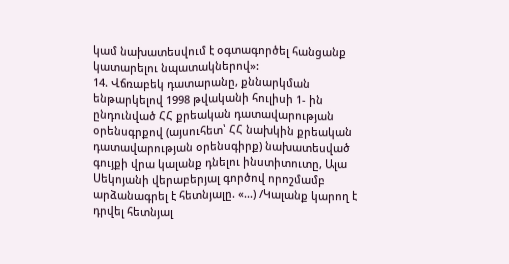կամ նախատեսվում է օգտագործել հանցանք կատարելու նպատակներով»:
14. Վճռաբեկ դատարանը, քննարկման ենթարկելով 1998 թվականի հուլիսի 1- ին ընդունված ՀՀ քրեական դատավարության օրենսգրքով (այսուհետ՝ ՀՀ նախկին քրեական դատավարության օրենսգիրք) նախատեսված գույքի վրա կալանք դնելու ինստիտուտը, Ալա Սեկոյանի վերաբերյալ գործով որոշմամբ արձանագրել է հետնյալը. «...) /Կալանք կարող է դրվել հետնյալ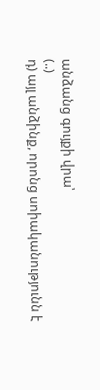անձանց գույքի վրա՝
(..)
դ) այլ անձինք, որոնց սոիականությունն է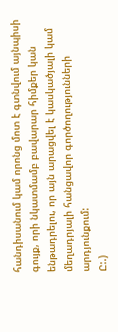հանդիսանում կամ որոնց մոտ է գտնվում այնպիսի գույք, որի նկատմամբ բավարար հիմքեր կան ենթադրելու, որ այն արացվել է կասկածյալի կամ մեղադրյալի հանցավոր գործողությունների արդյունքում:
Ը:.)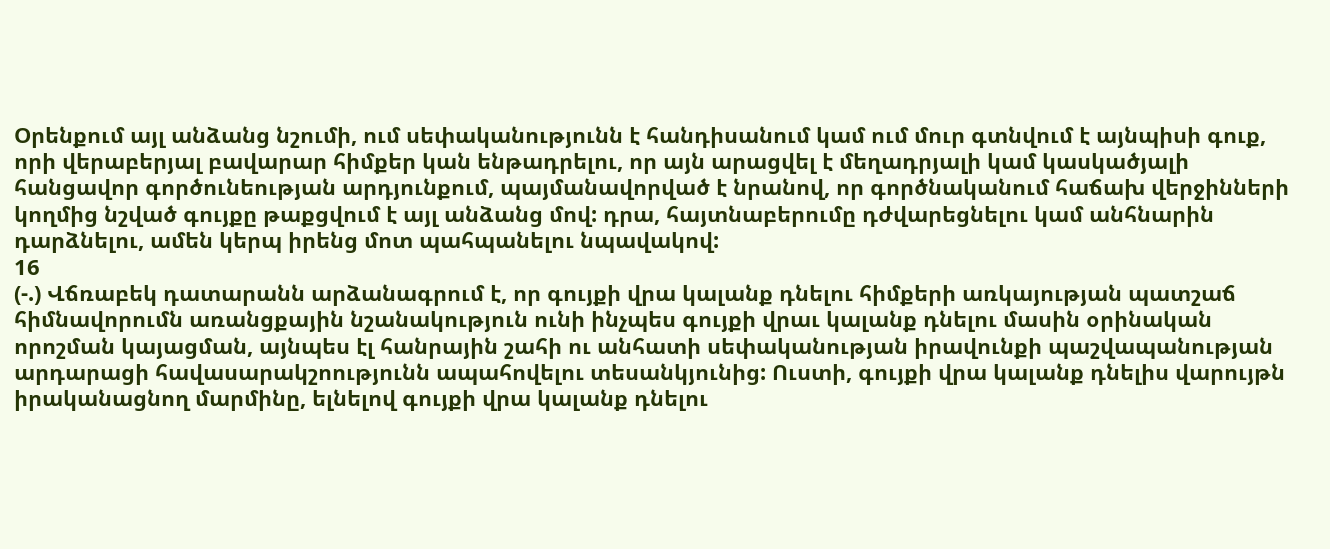Օրենքում այլ անձանց նշումի, ում սեփականությունն է հանդիսանում կամ ում մուր գտնվում է այնպիսի գուք, որի վերաբերյալ բավարար հիմքեր կան ենթադրելու, որ այն արացվել է մեղադրյալի կամ կասկածյալի հանցավոր գործունեության արդյունքում, պայմանավորված է նրանով, որ գործնականում հաճախ վերջինների կողմից նշված գույքը թաքցվում է այլ անձանց մով: դրա, հայտնաբերումը դժվարեցնելու կամ անհնարին դարձնելու, ամեն կերպ իրենց մոտ պահպանելու նպավակով:
16
(-.) Վճռաբեկ դատարանն արձանագրում է, որ գույքի վրա կալանք դնելու հիմքերի առկայության պատշաճ հիմնավորումն առանցքային նշանակություն ունի ինչպես գույքի վրաւ կալանք դնելու մասին օրինական որոշման կայացման, այնպես էլ հանրային շահի ու անհատի սեփականության իրավունքի պաշվապանության արդարացի հավասարակշոությունն ապահովելու տեսանկյունից: Ուստի, գույքի վրա կալանք դնելիս վարույթն իրականացնող մարմինը, ելնելով գույքի վրա կալանք դնելու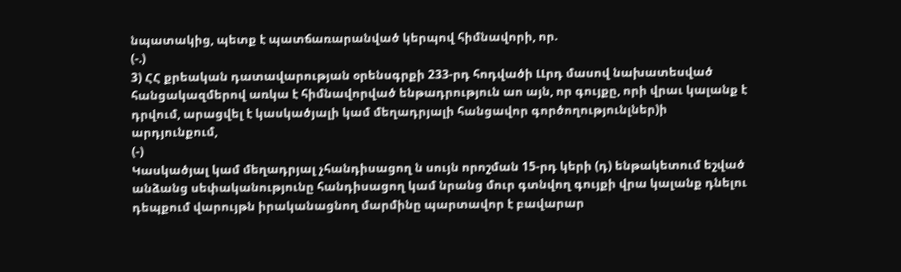նպատակից, պետք է պատճառարանված կերպով հիմնավորի, որ.
(-.)
3) ՀՀ քրեական դատավարության օրենսգրքի 233-րդ հոդվածի ԼԼրդ մասով նախատեսված հանցակազմերով առկա է հիմնավորված ենթադրություն աո այն, որ գույքը, որի վրաւ կալանք է դրվում, արացվել է կասկածյալի կամ մեղադրյալի հանցավոր գործողությունլներ)ի արդյունքում,
(-)
Կասկածյալ կամ մեղադրյալ չհանդիսացող ն սույն որոշման 15-րդ կերի (դ) ենթակետում եշված անձանց սեփականությունը հանդիսացող կամ նրանց մուր գտնվող գույքի վրա կալանք դնելու դեպքում վարույթն իրականացնող մարմինը պարտավոր է բավարար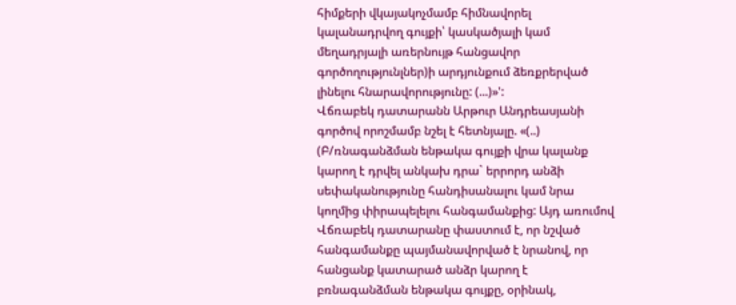հիմքերի վկայակոչմամբ հիմնավորել կալանադրվող գույքի՝ կասկածյալի կամ մեղադրյալի առերնույթ հանցավոր գործողությունլներ)ի արդյունքում ձեռքրերված լինելու հնարավորությունը: (...)»':
Վճռաբեկ դատարանն Արթուր Անդրեասյանի գործով որոշմամբ նշել է հետնյալը. «(..) (Բ/ռնագանձման ենթակա գույքի վրա կալանք կարող է դրվել անկախ դրա` երրորդ անձի սեփականությունը հանդիսանալու կամ նրա կողմից փիրապելելու հանգամանքից: Այդ առումով Վճռաբեկ դատարանը փաստում է, որ նշված հանգամանքը պայմանավորված է նրանով, որ հանցանք կատարած անձր կարող է բռնագանձման ենթակա գույքը, օրինակ,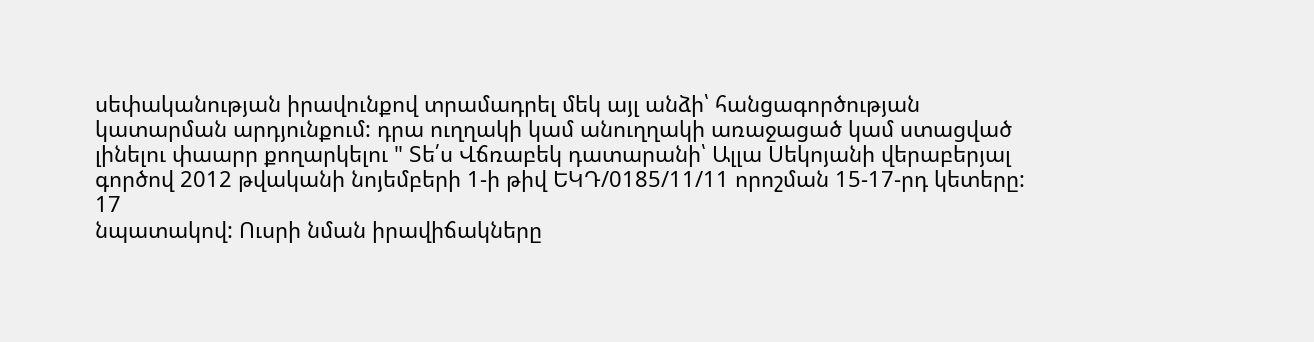սեփականության իրավունքով տրամադրել մեկ այլ անձի՝ հանցագործության կատարման արդյունքում: դրա ուղղակի կամ անուղղակի առաջացած կամ ստացված լինելու փաարր քողարկելու " Տե՛ս Վճռաբեկ դատարանի՝ Ալլա Սեկոյանի վերաբերյալ գործով 2012 թվականի նոյեմբերի 1-ի թիվ ԵԿԴ/0185/11/11 որոշման 15-17-րդ կետերը:
17
նպատակով: Ուսրի նման իրավիճակները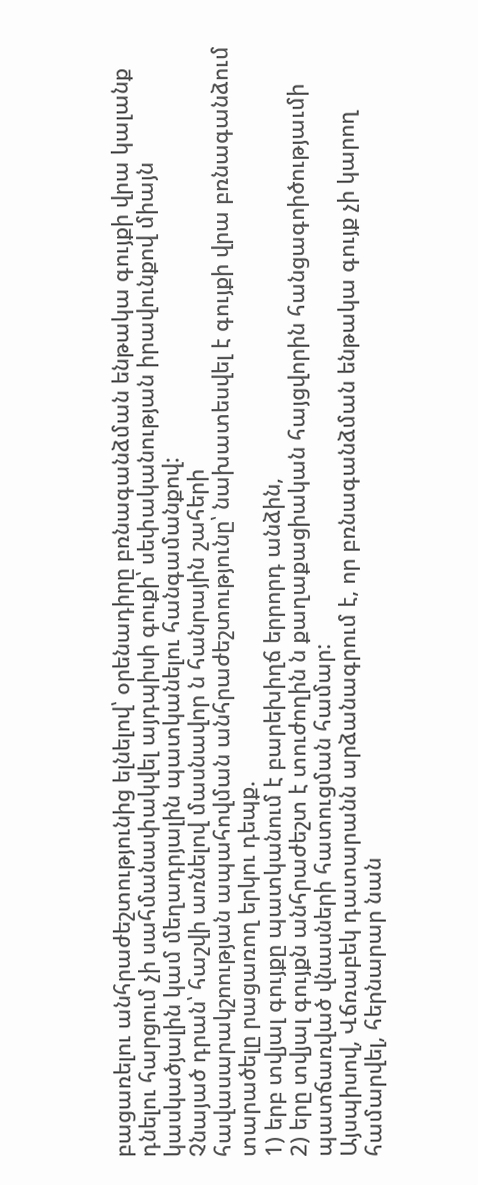բացառելու անհրաժեշտությունից ելնելով՝ օրենադիրը բռնագանձման ենթակա գույքի վրա կալանք դնելու հարցում չի սահմանափակվել այդպիսի գուքի՝ սեփականության իրավունքով միայն կասկածյալին կամ մեղադրյալին պատկանելու հանգամանքով:
Չնայած դրան՝ հաշվի առնելով մասնավոր ն հանրային շահերի
հավասարակշոության ապահովման անհրաժեշտությունը՝ նախատեսվել է գույքի վրա բռնագանձում տարածելը րացառող երկու դեպք.
1) երբ տվյալ գույքը պատկանում է բարեխիղճ երրորդ անձին,
2) երը տվյալ գույքն անհրաժեշտ է տուժողին ն քաղաքացիական հայցվորին հանցագոիծությաւմի պատճառված վնասների հատուցման համար:
Այսպիսով, Վճռաբեկ դատարանն արձանագրում է, որ բռնագանձման ենթակա գույք չի կարող համարվել, հերնարար նան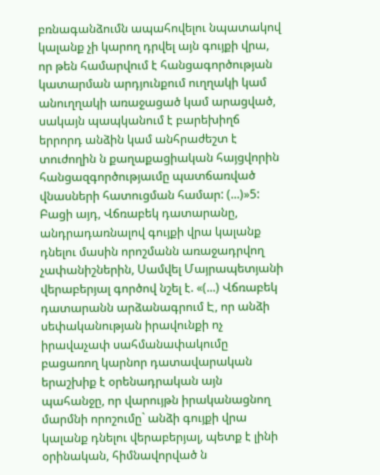բռնագանձումն ապահովելու նպատակով կալանք չի կարող դրվել այն գույքի վրա, որ թեն համարվում է հանցագործության կատարման արդյունքում ուղղակի կամ անուղղակի առաջացած կամ արացված, սակայն պապկանում է բարեխիղճ երրորդ անձին կամ անհրաժեշտ է տուժողին ն քաղաքացիական հայցվորին հանցազգործությաւմը պատճառված վնասների հատուցման համար: (...)»5:
Բացի այդ, Վճռաբեկ դատարանը, անդրադառնալով գույքի վրա կալանք դնելու մասին որոշմանն առաջադրվող չափանիշներին, Սամվել Մայրապետյանի վերաբերյալ գործով նշել է. «(...) Վճռաբեկ դատարանն արձանագրում Է, որ անձի սեփականության իրավունքի ոչ իրավաչափ սահմանափակումը բացառող կարնոր դատավարական երաշխիք է օրենադրական այն պահանջը, որ վարույթն իրականացնող մարմնի որոշումը` անձի գույքի վրա կալանք դնելու վերաբերյալ, պետք է լինի օրինական, հիմնավորված ն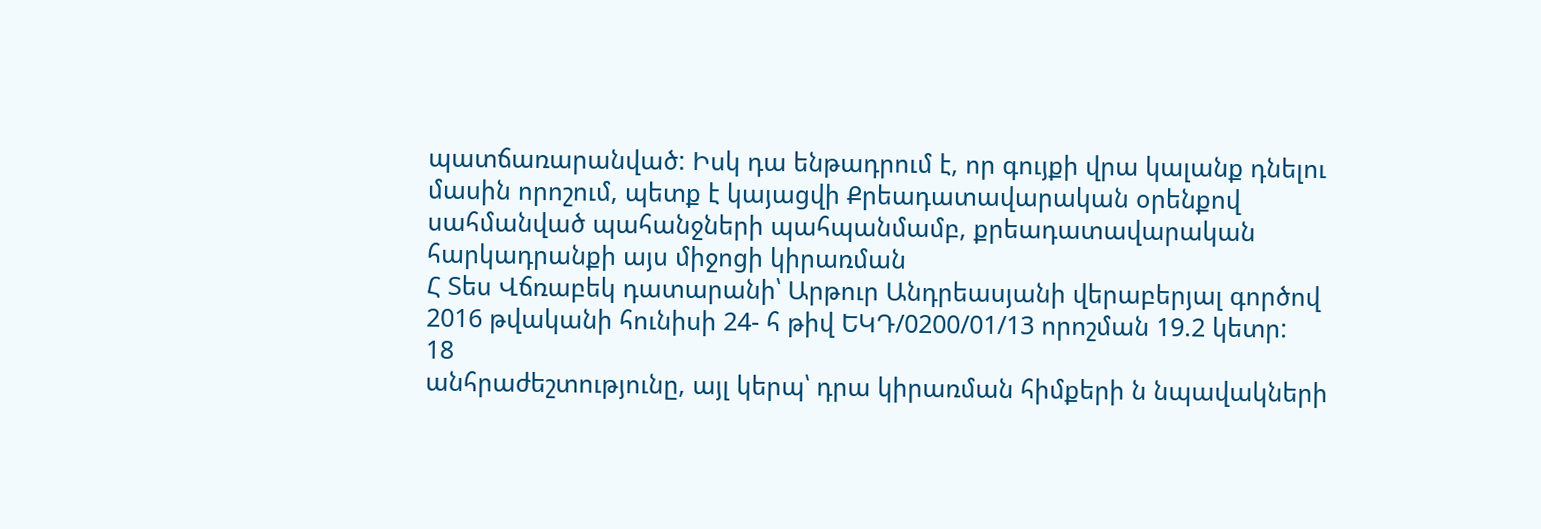պատճառարանված: Իսկ դա ենթադրում է, որ գույքի վրա կալանք դնելու մասին որոշում, պետք է կայացվի Քրեադատավարական օրենքով սահմանված պահանջների պահպանմամբ, քրեադատավարական հարկադրանքի այս միջոցի կիրառման
Հ Տես Վճռաբեկ դատարանի՝ Արթուր Անդրեասյանի վերաբերյալ գործով 2016 թվականի հունիսի 24- հ թիվ ԵԿԴ/0200/01/13 որոշման 19.2 կետր:
18
անհրաժեշտությունը, այլ կերպ՝ դրա կիրառման հիմքերի ն նպավակների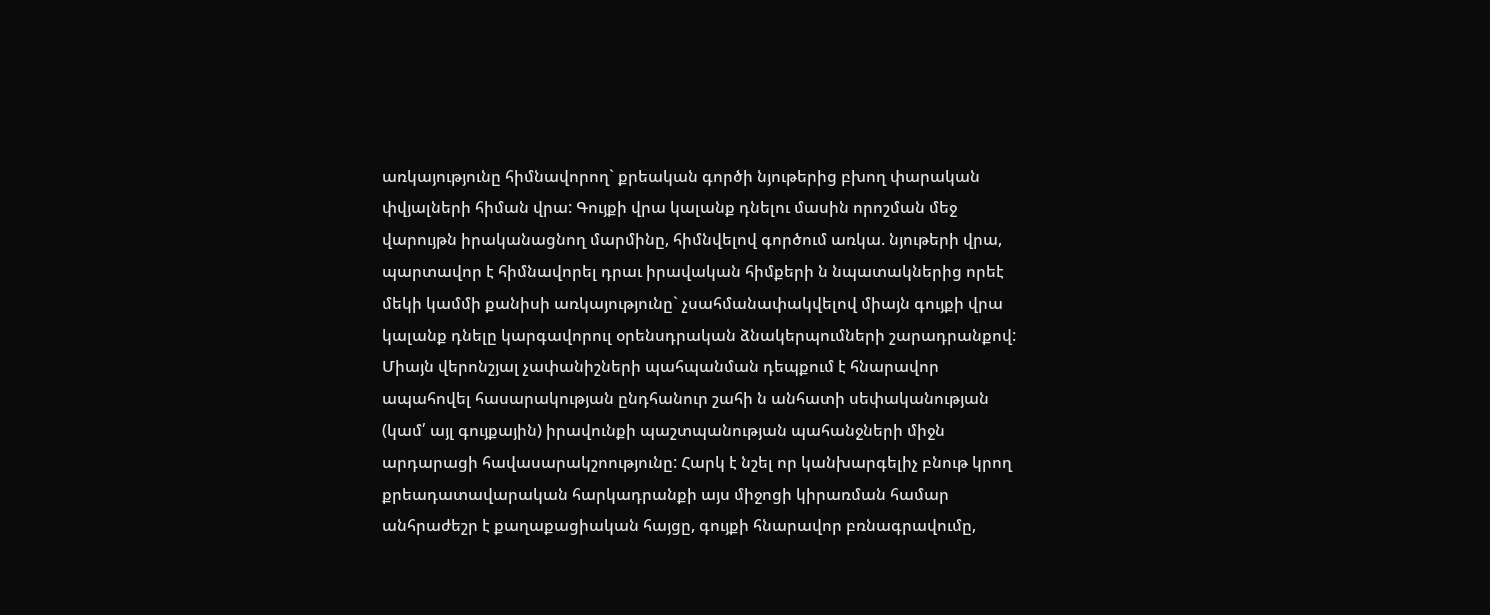առկայությունը հիմնավորող` քրեական գործի նյութերից բխող փարական փվյալների հիման վրա: Գույքի վրա կալանք դնելու մասին որոշման մեջ վարույթն իրականացնող մարմինը, հիմնվելով գործում առկա. նյութերի վրա, պարտավոր է հիմնավորել դրաւ իրավական հիմքերի ն նպատակներից որեէ մեկի կամմի քանիսի առկայությունը` չսահմանափակվելով միայն գույքի վրա կալանք դնելը կարգավորուլ օրենսդրական ձնակերպումների շարադրանքով: Միայն վերոնշյալ չափանիշների պահպանման դեպքում է հնարավոր ապահովել հասարակության ընդհանուր շահի ն անհատի սեփականության (կամ՛ այլ գույքային) իրավունքի պաշտպանության պահանջների միջն արդարացի հավասարակշոությունը: Հարկ է նշել որ կանխարգելիչ բնութ կրող քրեադատավարական հարկադրանքի այս միջոցի կիրառման համար անհրաժեշր է քաղաքացիական հայցը, գույքի հնարավոր բռնագրավումը,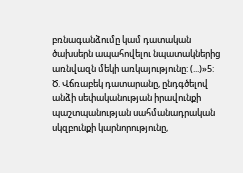բռնագանձումը կամ դատական ծախսերն ապահովելու նպատակներից առնվազն մեկի առկայությունը: (...)»5:
Ծ. Վճռաբեկ դատարանը, ընդգծելով անձի սեփականության իրավունքի պաշտպանության սահմանադրական սկզբունքի կարնորությունը,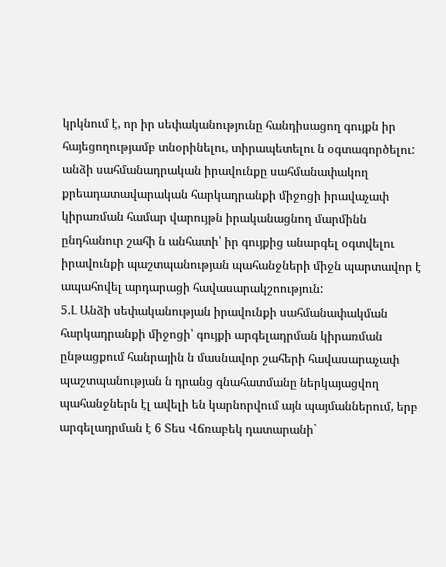կրկնում է, որ իր սեփականությունը հանդիսացող գույքն իր հայեցողությամբ տնօրինելու, տիրապետելու ն օգտագործելու: անձի սահմանադրական իրավունքը սահմանափակող քրեադատավարական հարկադրանքի միջոցի իրավաչափ կիրառման համար վարույթն իրականացնող մարմինն ընդհանուր շահի ն անհատի՝ իր գույքից անարգել օգտվելու իրավունքի պաշտպանության պահանջների միջն պարտավոր է ապահովել արդարացի հավասարակշոություն:
5.Լ Անձի սեփականության իրավունքի սահմանափակման հարկադրանքի միջոցի՝ գույքի արգելադրման կիրառման ընթացքում հանրային ն մասնավոր շահերի հավասարաչափ պաշտպանության ն դրանց գնահատմանը ներկայացվող պահանջներն էլ ավելի են կարնորվում այն պայմաններում, երբ արգելադրման է 6 Տես Վճռաբեկ դատարանի`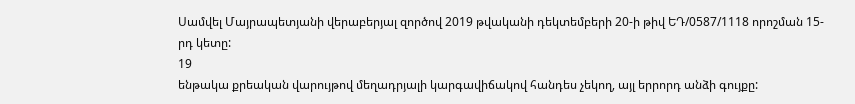Սամվել Մայրապետյանի վերաբերյալ զործով 2019 թվականի դեկտեմբերի 20-ի թիվ ԵԴ/0587/1118 որոշման 15-րդ կետը:
19
ենթակա քրեական վարույթով մեղադրյալի կարգավիճակով հանդես չեկող, այլ երրորդ անձի գույքը: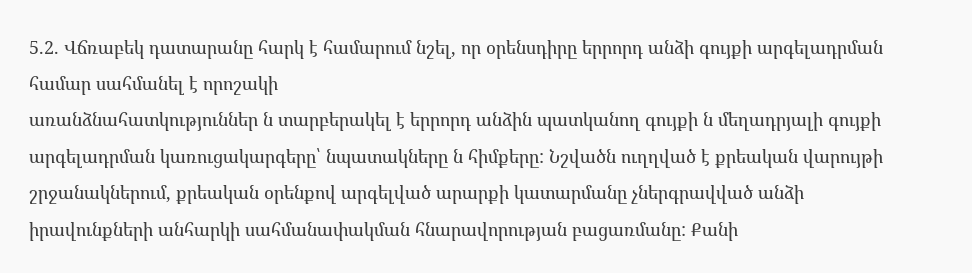5.2. Վճռաբեկ դատարանը հարկ է համարում նշել, որ օրենսդիրը երրորդ անձի գույքի արգելադրման համար սահմանել է որոշակի
առանձնահատկություններ ն տարբերակել է երրորդ անձին պատկանող գույքի ն մեղադրյալի գույքի արգելադրման կառուցակարգերը՝ նպատակները ն հիմքերը: Նշվածն ուղղված է քրեական վարույթի շրջանակներում, քրեական օրենքով արգելված արարքի կատարմանը չներգրավված անձի իրավունքների անհարկի սահմանափակման հնարավորության բացառմանը: Քանի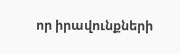որ իրավունքների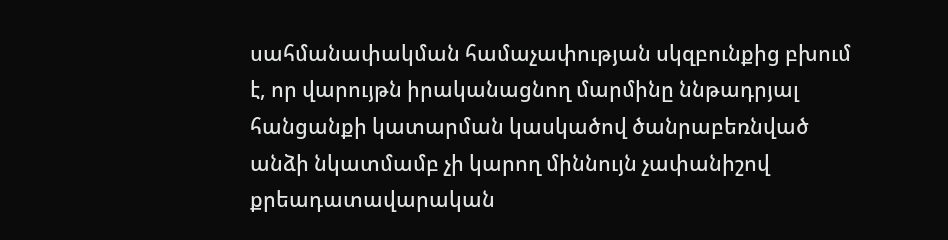սահմանափակման համաչափության սկզբունքից բխում է, որ վարույթն իրականացնող մարմինը ննթադրյալ հանցանքի կատարման կասկածով ծանրաբեռնված անձի նկատմամբ չի կարող միննույն չափանիշով
քրեադատավարական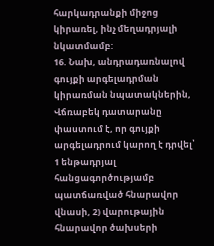հարկադրանքի միջոց կիրառել, ինչ մեղադրյալի նկատմամբ:
16. Նախ, անդրադառնալով գույքի արգելադրման կիրառման նպատակներին, Վճռաբեկ դատարանը փաստում է, որ գույքի արգելադրում կարող է դրվել՝ 1 ենթադրյալ հանցագործությամբ պատճառված հնարավոր վնասի, 2) վարութային հնարավոր ծախսերի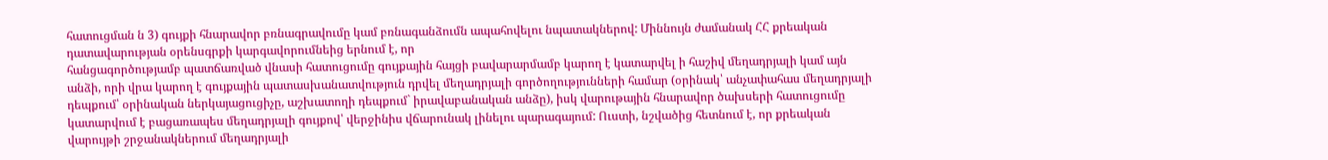հատուցման ն 3) գույքի հնարավոր բռնագրավումը կամ բռնագանձումն ապահովելու նպատակներով: Միննույն ժամանակ ՀՀ քրեական դատավարության օրենսգրքի կարգավորումնեից երնում է, որ
հանցագործությամբ պատճառված վնասի հատուցումը գույքային հայցի բավարարմամբ կարող է կատարվել ի հաշիվ մեղադրյալի կամ այն անձի, որի վրա կարող է գույքային պատասխանատվություն դրվել մեղադրյալի գործողությունների համար (օրինակ՝ անչափահաս մեղադրյալի դեպքում՝ օրինական ներկայացուցիչը, աշխատողի դեպքում` իրավաբանական անձը), իսկ վարութային հնարավոր ծախսերի հատուցումը կատարվում է բացառապես մեղադրյալի գույքով՝ վերջինիս վճարունակ լինելու պարագայում: Ուստի, նշվածից հետնում է, որ քրեական վարույթի շրջանակներում մեղադրյալի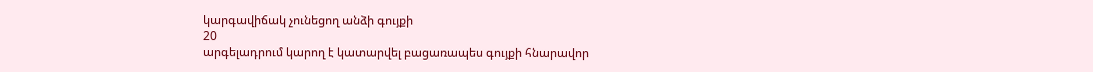կարգավիճակ չունեցող անձի գույքի
20
արգելադրում կարող է կատարվել բացառապես գույքի հնարավոր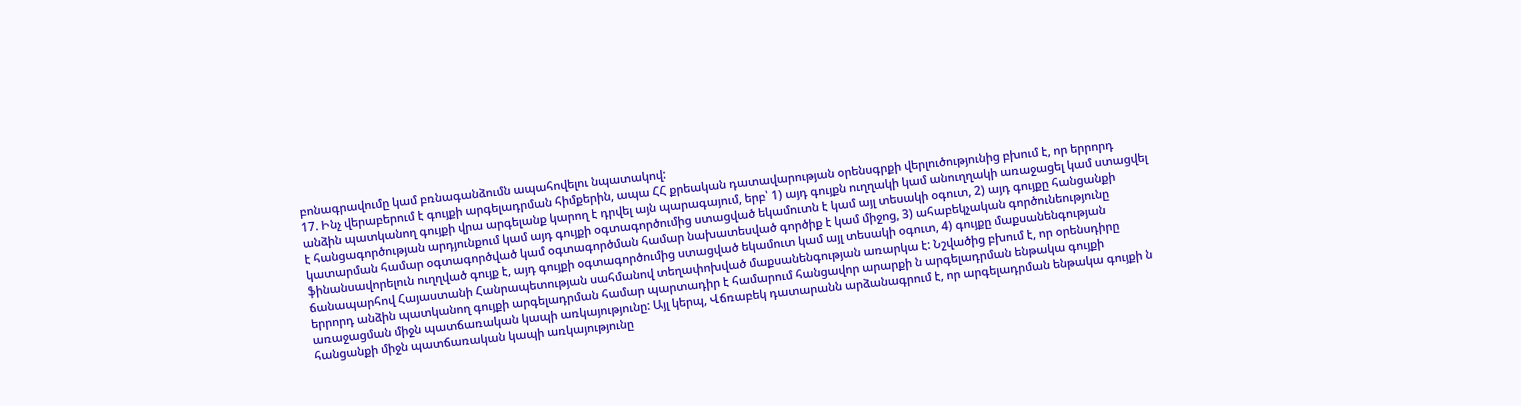բոնագրավումը կամ բռնագանձումն ապահովելու նպատակով:
17. Ինչ վերաբերում է գույքի արգելադրման հիմքերին, ապա ՀՀ քրեական դատավարության օրենսգրքի վերլուծությունից բխում է, որ երրորդ անձին պատկանող գույքի վրա արգելանք կարող է դրվել այն պարագայում, երբ՝ 1) այդ գույքն ուղղակի կամ անուղղակի առաջացել կամ ստացվել է հանցագործության արդյունքում կամ այդ գույքի օգտագործումից ստացված եկամուտն է կամ այլ տեսակի օգուտ, 2) այդ գույքը հանցանքի կատարման համար օգտագործված կամ օգտագործման համար նախատեսված գործիք է կամ միջոց, 3) ահաբեկչական գործունեությունը ֆինանսավորելուն ուղղված գույք է, այդ գույքի օգտագործումից ստացված եկամուտ կամ այլ տեսակի օգուտ, 4) գույքը մաքսանենգության ճանապարհով Հայաստանի Հանրապետության սահմանով տեղափոխված մաքսանենգության առարկա է: Նշվածից բխում է, որ օրենսդիրը երրորդ անձին պատկանող գույքի արգելադրման համար պարտադիր է համարում հանցավոր արարքի ն արգելադրման ենթակա գույքի առաջացման միջն պատճառական կապի առկայությունը: Այլ կերպ, Վճռաբեկ դատարանն արձանագրում է, որ արգելադրման ենթակա գույքի ն հանցանքի միջն պատճառական կապի առկայությունը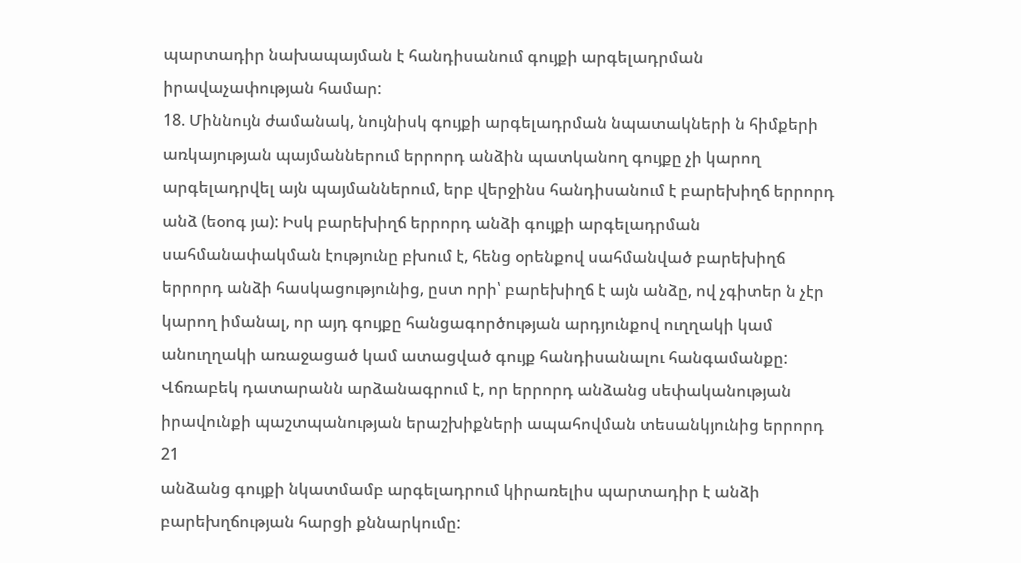պարտադիր նախապայման է հանդիսանում գույքի արգելադրման իրավաչափության համար:
18. Միննույն ժամանակ, նույնիսկ գույքի արգելադրման նպատակների ն հիմքերի առկայության պայմաններում երրորդ անձին պատկանող գույքը չի կարող արգելադրվել այն պայմաններում, երբ վերջինս հանդիսանում է բարեխիղճ երրորդ անձ (եօոգ յա): Իսկ բարեխիղճ երրորդ անձի գույքի արգելադրման սահմանափակման էությունը բխում է, հենց օրենքով սահմանված բարեխիղճ երրորդ անձի հասկացությունից, ըստ որի՝ բարեխիղճ է այն անձը, ով չգիտեր ն չէր կարող իմանալ, որ այդ գույքը հանցագործության արդյունքով ուղղակի կամ անուղղակի առաջացած կամ ատացված գույք հանդիսանալու հանգամանքը: Վճռաբեկ դատարանն արձանագրում է, որ երրորդ անձանց սեփականության իրավունքի պաշտպանության երաշխիքների ապահովման տեսանկյունից երրորդ
21
անձանց գույքի նկատմամբ արգելադրում կիրառելիս պարտադիր է անձի բարեխղճության հարցի քննարկումը: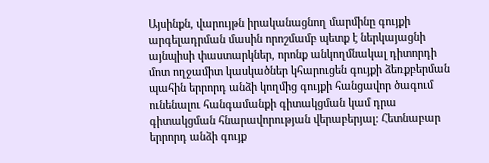Այսինքն, վարույթն իրականացնող մարմինը գույքի արգելադրման մասին որոշմամբ պետք է ներկայացնի այնպիսի փաստարկներ, որոնք անկողմնակալ դիտորդի մոտ ողջամիտ կասկածներ կհարուցեն գույքի ձեռքբերման պահին երրորդ անձի կողմից գույքի հանցավոր ծագում ունենալու հանգամանքի գիտակցման կամ դրա գիտակցման հնարավորության վերաբերյալ: Հետնաբար երրորդ անձի գույք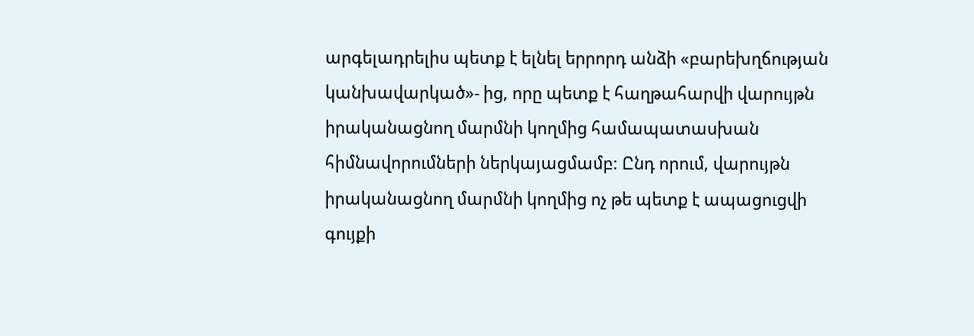արգելադրելիս պետք է ելնել երրորդ անձի «բարեխղճության կանխավարկած»- ից, որը պետք է հաղթահարվի վարույթն իրականացնող մարմնի կողմից համապատասխան հիմնավորումների ներկայացմամբ: Ընդ որում, վարույթն իրականացնող մարմնի կողմից ոչ թե պետք է ապացուցվի գույքի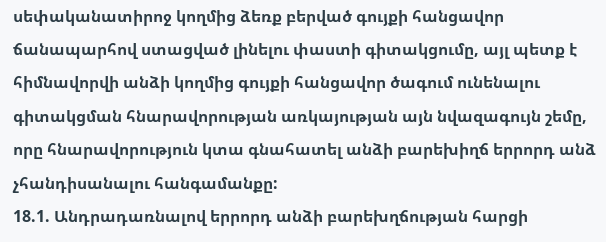սեփականատիրոջ կողմից ձեռք բերված գույքի հանցավոր ճանապարհով ստացված լինելու փաստի գիտակցումը, այլ պետք է հիմնավորվի անձի կողմից գույքի հանցավոր ծագում ունենալու գիտակցման հնարավորության առկայության այն նվազագույն շեմը, որը հնարավորություն կտա գնահատել անձի բարեխիղճ երրորդ անձ չհանդիսանալու հանգամանքը:
18.1. Անդրադառնալով երրորդ անձի բարեխղճության հարցի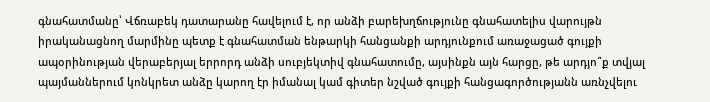գնահատմանը՝ Վճռաբեկ դատարանը հավելում է, որ անձի բարեխղճությունը գնահատելիս վարույթն իրականացնող մարմինը պետք է գնահատման ենթարկի հանցանքի արդյունքում առաջացած գույքի ապօրինության վերաբերյալ երրորդ անձի սուբյեկտիվ գնահատումը, այսինքն այն հարցը, թե արդյո՞ք տվյալ պայմաններում կոնկրետ անձը կարող էր իմանալ կամ գիտեր նշված գույքի հանցագործությանն առնչվելու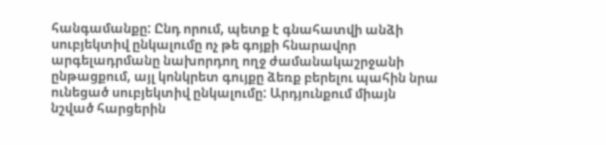հանգամանքը: Ընդ որում, պետք է գնահատվի անձի սուբյեկտիվ ընկալումը ոչ թե գոյքի հնարավոր արգելադրմանը նախորդող ողջ ժամանակաշրջանի ընթացքում, այլ կոնկրետ գույքը ձեռք բերելու պահին նրա ունեցած սուբյեկտիվ ընկալումը: Արդյունքում միայն նշված հարցերին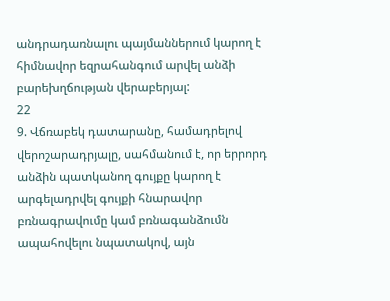անդրադառնալու պայմաններում կարող է հիմնավոր եզրահանգում արվել անձի բարեխղճության վերաբերյալ:
22
9. Վճռաբեկ դատարանը, համադրելով վերոշարադրյալը, սահմանում է, որ երրորդ անձին պատկանող գույքը կարող է արգելադրվել գույքի հնարավոր բռնագրավումը կամ բռնագանձումն ապահովելու նպատակով, այն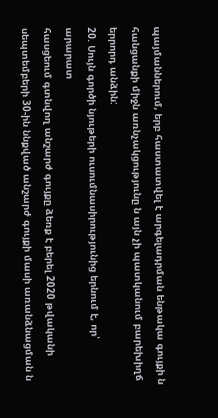պայմաններում, երբ հաստատվել է արգելադրման ենթակա գույքի ն հանցանքի միջն առնչակցությունը ն այն չի պատկանում բարեխիղճ երրորդ անձին:
20. Սույն գործի նյութերի ուսումնասիրությունից երնում է, որ՝
արարատ
հասցեում գտնվող անշարժ գույքը ձեռք է բերել 2020 թվականի սեպտեմբերի 30-ին ննքված անշարժ գույքի մասի առանձնացման ն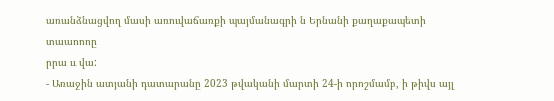առանձնացվող մասի առուվաճառքի պայմանագրի ն Երնանի քաղաքապետի տաաոոոը
րրա ււ վա:
- Առաջին ատյանի դատարանը 2023 թվականի մարտի 24-ի որոշմամբ, ի թիվս այլ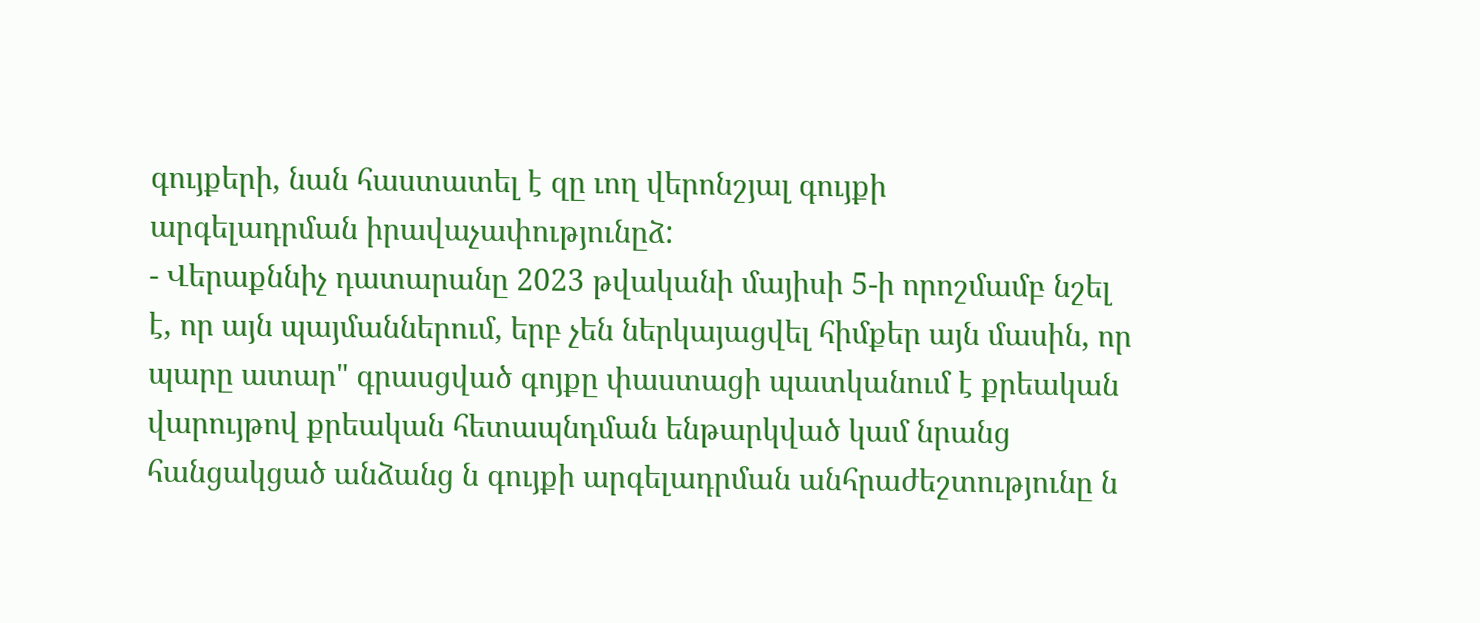գույքերի, նան հաստատել է զը ւող վերոնշյալ գույքի
արգելադրման իրավաչափությունըձ:
- Վերաքննիչ դատարանը 2023 թվականի մայիսի 5-ի որոշմամբ նշել է, որ այն պայմաններում, երբ չեն ներկայացվել հիմքեր այն մասին, որ պարը ատար" գրասցված գոյքը փաստացի պատկանում է քրեական
վարույթով քրեական հետապնդման ենթարկված կամ նրանց հանցակցած անձանց ն գույքի արգելադրման անհրաժեշտությունը ն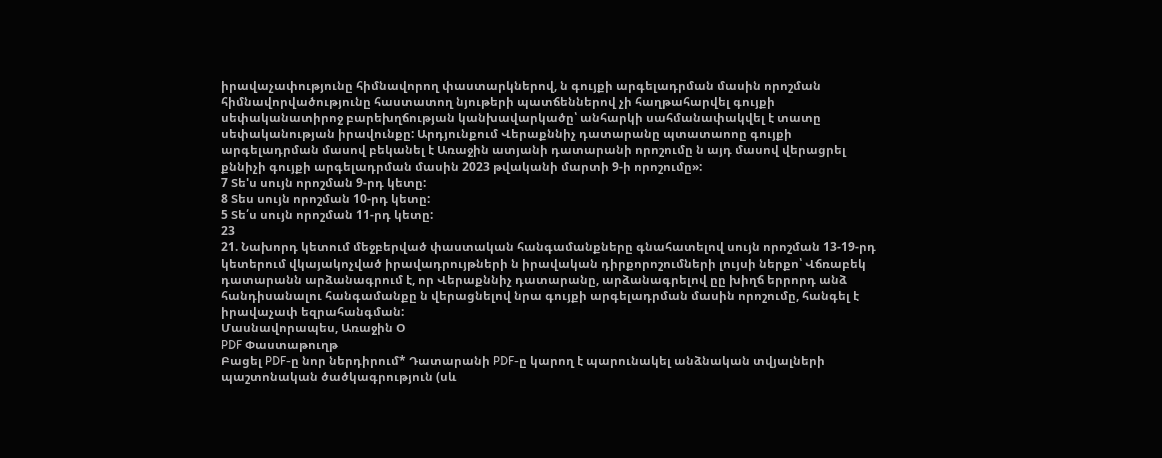իրավաչափությունը հիմնավորող փաստարկներով, ն գույքի արգելադրման մասին որոշման հիմնավորվածությունը հաստատող նյութերի պատճեններով չի հաղթահարվել գույքի սեփականատիրոջ բարեխղճության կանխավարկածը՝ անհարկի սահմանափակվել է տատը սեփականության իրավունքը: Արդյունքում Վերաքննիչ դատարանը պտատաոոը գույքի արգելադրման մասով բեկանել է Առաջին ատյանի դատարանի որոշումը ն այդ մասով վերացրել քննիչի գույքի արգելադրման մասին 2023 թվականի մարտի 9-ի որոշումը»:
7 Տե'ս սույն որոշման 9-րդ կետը:
8 Տես սույն որոշման 10-րդ կետը:
5 Տե՛ս սույն որոշման 11-րդ կետը:
23
21. Նախորդ կետում մեջբերված փաստական հանգամանքները գնահատելով սույն որոշման 13-19-րդ կետերում վկայակոչված իրավադրույթների ն իրավական դիրքորոշումների լույսի ներքո՝ Վճռաբեկ դատարանն արձանագրում է, որ Վերաքննիչ դատարանը, արձանագրելով ըը խիղճ երրորդ անձ
հանդիսանալու հանգամանքը ն վերացնելով նրա գույքի արգելադրման մասին որոշումը, հանգել է իրավաչափ եզրահանգման:
Մասնավորապես, Առաջին Օ
PDF Փաստաթուղթ
Բացել PDF-ը նոր ներդիրում* Դատարանի PDF-ը կարող է պարունակել անձնական տվյալների պաշտոնական ծածկագրություն (սև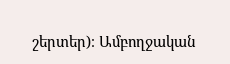շերտեր)։ Ամբողջական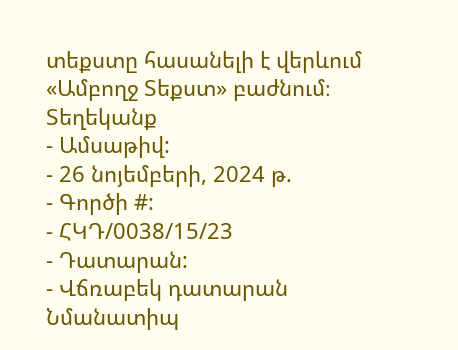տեքստը հասանելի է վերևում «Ամբողջ Տեքստ» բաժնում։
Տեղեկանք
- Ամսաթիվ:
- 26 նոյեմբերի, 2024 թ.
- Գործի #:
- ՀԿԴ/0038/15/23
- Դատարան:
- Վճռաբեկ դատարան
Նմանատիպ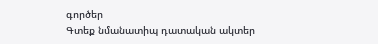գործեր
Գտեք նմանատիպ դատական ակտեր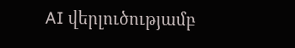AI վերլուծությամբ